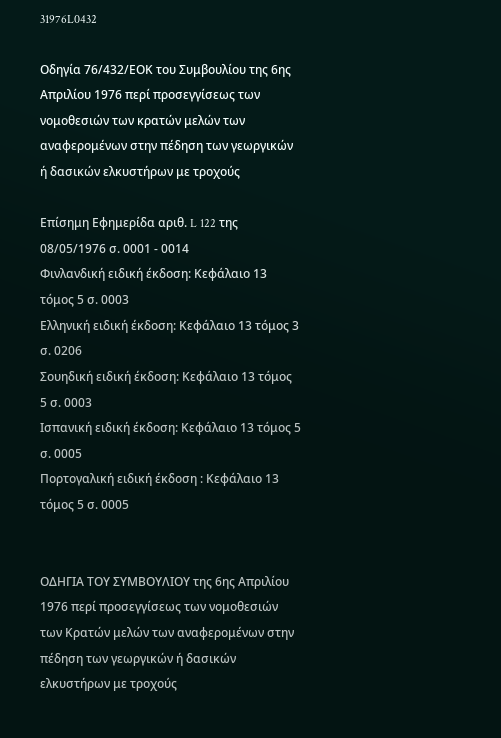31976L0432

Οδηγία 76/432/ΕΟΚ του Συμβουλίου της 6ης Απριλίου 1976 περί προσεγγίσεως των νομοθεσιών των κρατών μελών των αναφερομένων στην πέδηση των γεωργικών ή δασικών ελκυστήρων με τροχούς

Επίσημη Εφημερίδα αριθ. L 122 της 08/05/1976 σ. 0001 - 0014
Φινλανδική ειδική έκδοση: Κεφάλαιο 13 τόμος 5 σ. 0003
Ελληνική ειδική έκδοση: Κεφάλαιο 13 τόμος 3 σ. 0206
Σουηδική ειδική έκδοση: Κεφάλαιο 13 τόμος 5 σ. 0003
Ισπανική ειδική έκδοση: Κεφάλαιο 13 τόμος 5 σ. 0005
Πορτογαλική ειδική έκδοση : Κεφάλαιο 13 τόμος 5 σ. 0005


ΟΔΗΓΙΑ ΤΟΥ ΣΥΜΒΟΥΛΙΟΥ της 6ης Απριλίου 1976 περί προσεγγίσεως των νομοθεσιών των Κρατών μελών των αναφερομένων στην πέδηση των γεωργικών ή δασικών ελκυστήρων με τροχούς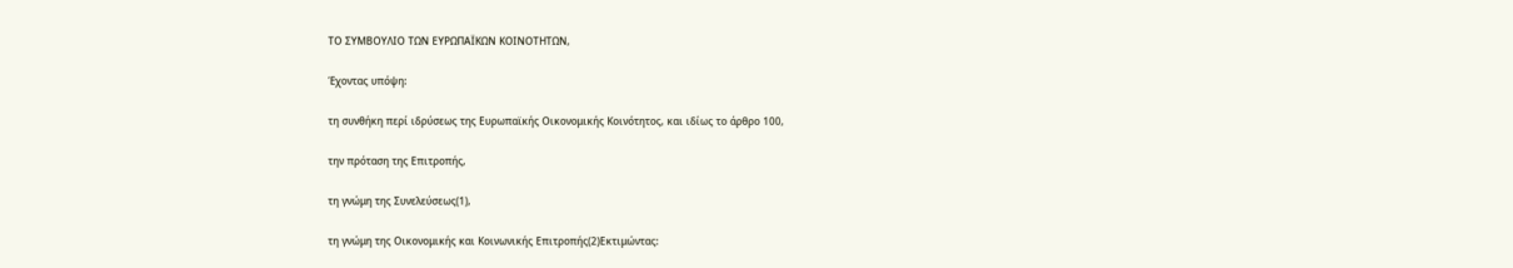ΤΟ ΣΥΜΒΟΥΛΙΟ ΤΩΝ ΕΥΡΩΠΑΪΚΩΝ ΚΟΙΝΟΤΗΤΩΝ,

Έχοντας υπόψη:

τη συνθήκη περί ιδρύσεως της Ευρωπαϊκής Οικονομικής Κοινότητος, και ιδίως το άρθρο 100,

την πρόταση της Επιτροπής,

τη γνώμη της Συνελεύσεως(1),

τη γνώμη της Οικονομικής και Κοινωνικής Επιτροπής(2)Εκτιμώντας: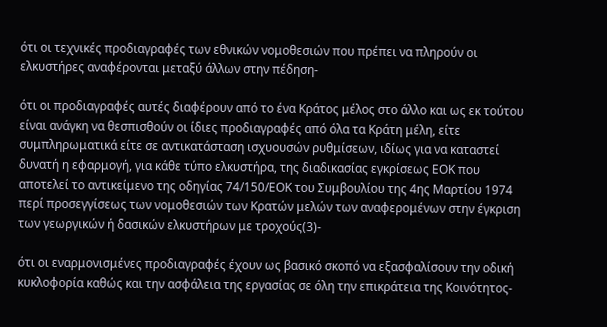ότι οι τεχνικές προδιαγραφές των εθνικών νομοθεσιών που πρέπει να πληρούν οι ελκυστήρες αναφέρονται μεταξύ άλλων στην πέδηση-

ότι οι προδιαγραφές αυτές διαφέρουν από το ένα Κράτος μέλος στο άλλο και ως εκ τούτου είναι ανάγκη να θεσπισθούν οι ίδιες προδιαγραφές από όλα τα Κράτη μέλη, είτε συμπληρωματικά είτε σε αντικατάσταση ισχυουσών ρυθμίσεων, ιδίως για να καταστεί δυνατή η εφαρμογή, για κάθε τύπο ελκυστήρα, της διαδικασίας εγκρίσεως ΕΟΚ που αποτελεί το αντικείμενο της οδηγίας 74/150/ΕΟΚ του Συμβουλίου της 4ης Μαρτίου 1974 περί προσεγγίσεως των νομοθεσιών των Κρατών μελών των αναφερομένων στην έγκριση των γεωργικών ή δασικών ελκυστήρων με τροχούς(3)-

ότι οι εναρμονισμένες προδιαγραφές έχουν ως βασικό σκοπό να εξασφαλίσουν την οδική κυκλοφορία καθώς και την ασφάλεια της εργασίας σε όλη την επικράτεια της Κοινότητος-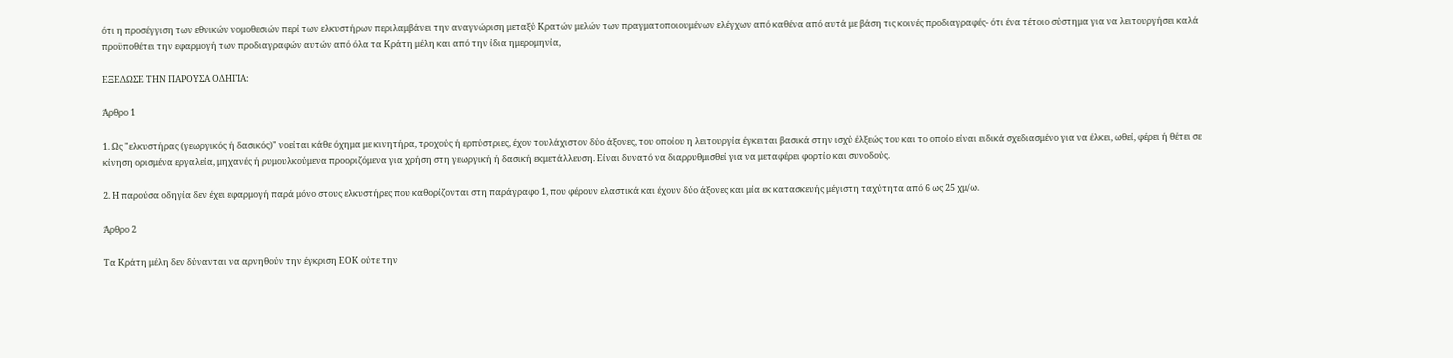ότι η προσέγγιση των εθνικών νομοθεσιών περί των ελκυστήρων περιλαμβάνει την αναγνώριση μεταξύ Κρατών μελών των πραγματοποιουμένων ελέγχων από καθένα από αυτά με βάση τις κοινές προδιαγραφές- ότι ένα τέτοιο σύστημα για να λειτουργήσει καλά προϋποθέτει την εφαρμογή των προδιαγραφών αυτών από όλα τα Κράτη μέλη και από την ίδια ημερομηνία,

ΕΞΕΔΩΣΕ ΤΗΝ ΠΑΡΟΥΣΑ ΟΔΗΓΙΑ:

Άρθρο 1

1. Ως "ελκυστήρας (γεωργικός ή δασικός)" νοείται κάθε όχημα με κινητήρα, τροχούς ή ερπύστριες, έχον τουλάχιστον δύο άξονες, του οποίου η λειτουργία έγκειται βασικά στην ισχύ έλξεώς του και το οποίο είναι ειδικά σχεδιασμένο για να έλκει, ωθεί, φέρει ή θέτει σε κίνηση ορισμένα εργαλεία, μηχανές ή ρυμουλκούμενα προοριζόμενα για χρήση στη γεωργική ή δασική εκμετάλλευση. Είναι δυνατό να διαρρυθμισθεί για να μεταφέρει φορτίο και συνοδούς.

2. Η παρούσα οδηγία δεν έχει εφαρμογή παρά μόνο στους ελκυστήρες που καθορίζονται στη παράγραφο 1, που φέρουν ελαστικά και έχουν δύο άξονες και μία εκ κατασκευής μέγιστη ταχύτητα από 6 ως 25 χμ/ω.

Άρθρο 2

Τα Κράτη μέλη δεν δύνανται να αρνηθούν την έγκριση ΕΟΚ ούτε την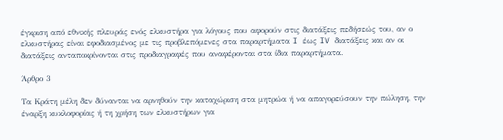έγκριση από εθνικής πλευράς ενός ελκυστήρα για λόγους που αφορούν στις διατάξεις πεδήσεώς του, αν ο ελκυστήρας είναι εφοδιασμένος με τις προβλεπόμενες στα παραρτήματα I έως IV διατάξεις και αν οι διατάξεις ανταποκρίνονται στις προδιαγραφές που αναφέρονται στα ίδια παραρτήματα.

Άρθρο 3

Τα Κράτη μέλη δεν δύνανται να αρνηθούν την καταχώριση στα μητρώα ή να απαγορεύσουν την πώληση, την έναρξη κυκλοφορίας ή τη χρήση των ελκυστήρων για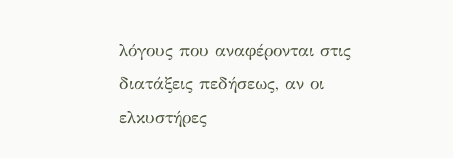λόγους που αναφέρονται στις διατάξεις πεδήσεως, αν οι ελκυστήρες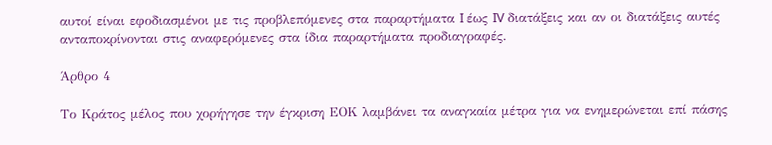αυτοί είναι εφοδιασμένοι με τις προβλεπόμενες στα παραρτήματα I έως IV διατάξεις και αν οι διατάξεις αυτές ανταποκρίνονται στις αναφερόμενες στα ίδια παραρτήματα προδιαγραφές.

Άρθρο 4

Το Κράτος μέλος που χορήγησε την έγκριση ΕΟΚ λαμβάνει τα αναγκαία μέτρα για να ενημερώνεται επί πάσης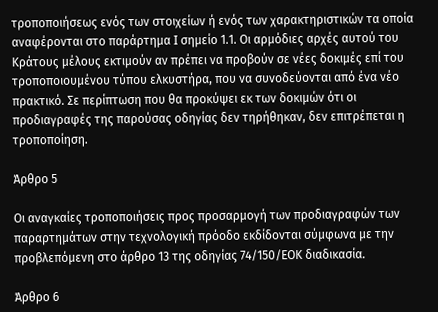τροποποιήσεως ενός των στοιχείων ή ενός των χαρακτηριστικών τα οποία αναφέρονται στο παράρτημα I σημείο 1.1. Οι αρμόδιες αρχές αυτού του Κράτους μέλους εκτιμούν αν πρέπει να προβούν σε νέες δοκιμές επί του τροποποιουμένου τύπου ελκυστήρα, που να συνοδεύονται από ένα νέο πρακτικό. Σε περίπτωση που θα προκύψει εκ των δοκιμών ότι οι προδιαγραφές της παρούσας οδηγίας δεν τηρήθηκαν, δεν επιτρέπεται η τροποποίηση.

Άρθρο 5

Οι αναγκαίες τροποποιήσεις προς προσαρμογή των προδιαγραφών των παραρτημάτων στην τεχνολογική πρόοδο εκδίδονται σύμφωνα με την προβλεπόμενη στο άρθρο 13 της οδηγίας 74/150/ΕΟΚ διαδικασία.

Άρθρο 6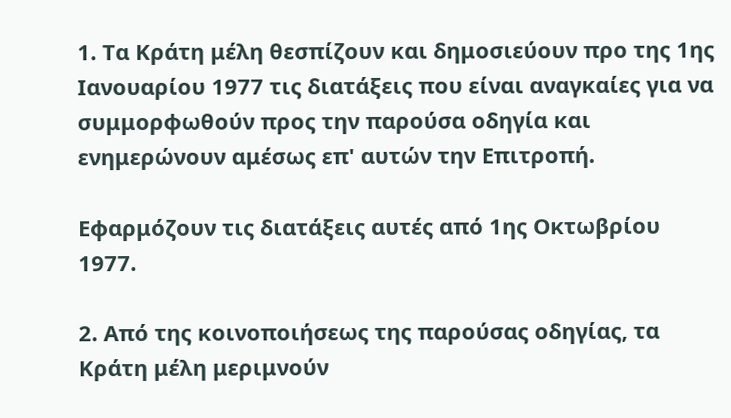1. Τα Κράτη μέλη θεσπίζουν και δημοσιεύουν προ της 1ης Ιανουαρίου 1977 τις διατάξεις που είναι αναγκαίες για να συμμορφωθούν προς την παρούσα οδηγία και ενημερώνουν αμέσως επ' αυτών την Επιτροπή.

Εφαρμόζουν τις διατάξεις αυτές από 1ης Οκτωβρίου 1977.

2. Από της κοινοποιήσεως της παρούσας οδηγίας, τα Κράτη μέλη μεριμνούν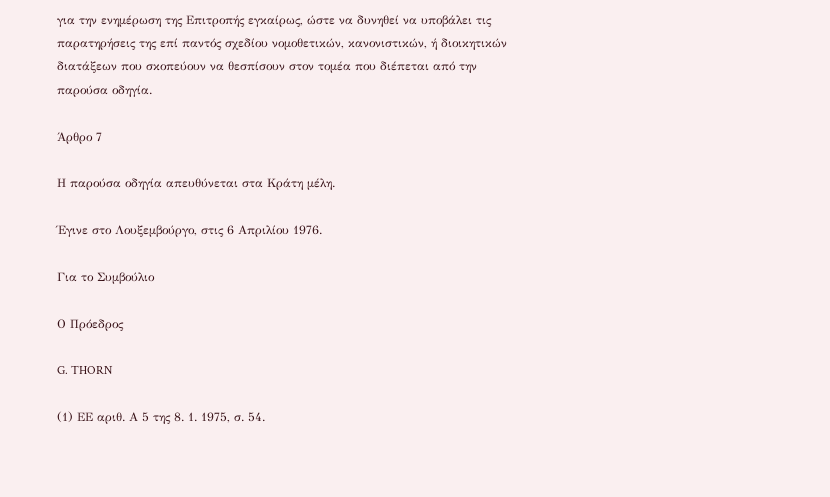για την ενημέρωση της Επιτροπής εγκαίρως, ώστε να δυνηθεί να υποβάλει τις παρατηρήσεις της επί παντός σχεδίου νομοθετικών, κανονιστικών, ή διοικητικών διατάξεων που σκοπεύουν να θεσπίσουν στον τομέα που διέπεται από την παρούσα οδηγία.

Άρθρο 7

Η παρούσα οδηγία απευθύνεται στα Κράτη μέλη.

Έγινε στο Λουξεμβούργο, στις 6 Απριλίου 1976.

Για το Συμβούλιο

Ο Πρόεδρος

G. THORN

(1) ΕΕ αριθ. Α 5 της 8. 1. 1975, σ. 54.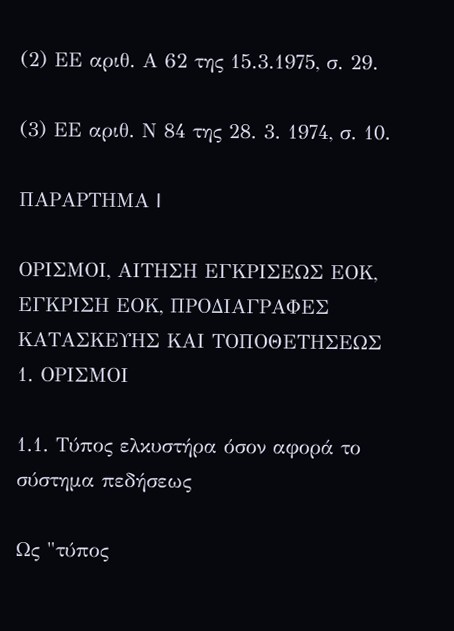(2) ΕΕ αριθ. Α 62 της 15.3.1975, σ. 29.

(3) ΕΕ αριθ. Ν 84 της 28. 3. 1974, σ. 10.

ΠΑΡΑΡΤΗΜΑ I

ΟΡΙΣΜΟΙ, ΑΙΤΗΣΗ ΕΓΚΡΙΣΕΩΣ ΕΟΚ, ΕΓΚΡΙΣΗ ΕΟΚ, ΠΡΟΔΙΑΓΡΑΦΕΣ ΚΑΤΑΣΚΕΥΗΣ ΚΑΙ ΤΟΠΟΘΕΤΗΣΕΩΣ 1. ΟΡΙΣΜΟΙ

1.1. Τύπος ελκυστήρα όσον αφορά το σύστημα πεδήσεως

Ως "τύπος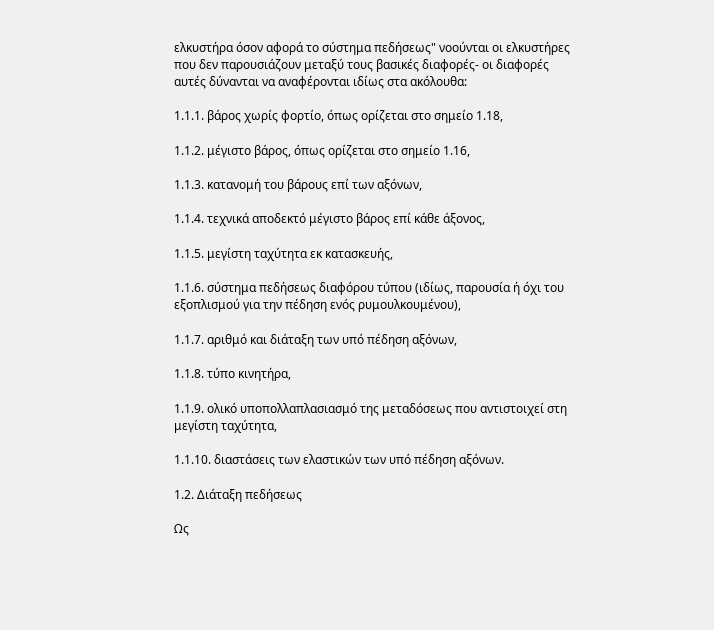ελκυστήρα όσον αφορά το σύστημα πεδήσεως" νοούνται οι ελκυστήρες που δεν παρουσιάζουν μεταξύ τους βασικές διαφορές- οι διαφορές αυτές δύνανται να αναφέρονται ιδίως στα ακόλουθα:

1.1.1. βάρος χωρίς φορτίο, όπως ορίζεται στο σημείο 1.18,

1.1.2. μέγιστο βάρος, όπως ορίζεται στο σημείο 1.16,

1.1.3. κατανομή του βάρους επί των αξόνων,

1.1.4. τεχνικά αποδεκτό μέγιστο βάρος επί κάθε άξονος,

1.1.5. μεγίστη ταχύτητα εκ κατασκευής,

1.1.6. σύστημα πεδήσεως διαφόρου τύπου (ιδίως, παρουσία ή όχι του εξοπλισμού για την πέδηση ενός ρυμουλκουμένου),

1.1.7. αριθμό και διάταξη των υπό πέδηση αξόνων,

1.1.8. τύπο κινητήρα,

1.1.9. ολικό υποπολλαπλασιασμό της μεταδόσεως που αντιστοιχεί στη μεγίστη ταχύτητα,

1.1.10. διαστάσεις των ελαστικών των υπό πέδηση αξόνων.

1.2. Διάταξη πεδήσεως

Ως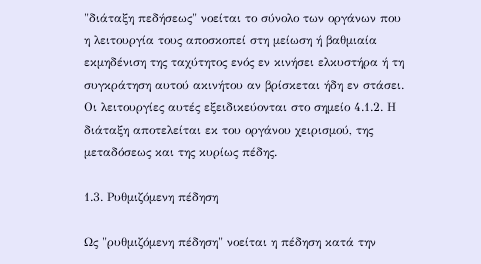"διάταξη πεδήσεως" νοείται το σύνολο των οργάνων που η λειτουργία τους αποσκοπεί στη μείωση ή βαθμιαία εκμηδένιση της ταχύτητος ενός εν κινήσει ελκυστήρα ή τη συγκράτηση αυτού ακινήτου αν βρίσκεται ήδη εν στάσει. Οι λειτουργίες αυτές εξειδικεύονται στο σημείο 4.1.2. Η διάταξη αποτελείται εκ του οργάνου χειρισμού, της μεταδόσεως και της κυρίως πέδης.

1.3. Ρυθμιζόμενη πέδηση

Ως "ρυθμιζόμενη πέδηση" νοείται η πέδηση κατά την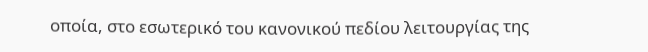οποία, στο εσωτερικό του κανονικού πεδίου λειτουργίας της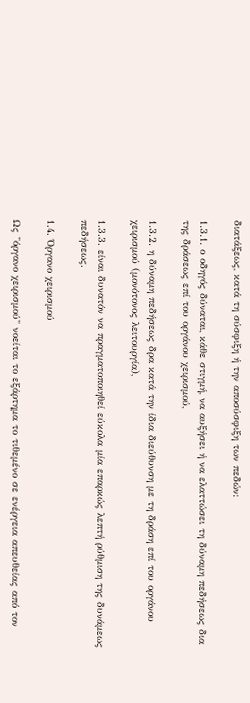διατάξεως, κατά τη σύσφιξη ή την αποσύσφιξη των πεδών:

1.3.1. ο οδηγός δύναται, κάθε στιγμή, να αυξήσει ή να ελαττώσει τη δύναμη πεδήσεως δια της δράσεως επί του οργάνου χειρισμού,

1.3.2. η δύναμη πεδήσεως δρα κατά την ίδια διεύθυνση με τη δράση επί του οργάνου χειρισμού (μονότονος λειτουργία),

1.3.3. είναι δυνατόν να πραγματοποιηθεί εύκολα μία επαρκώς λεπτή ρύθμιση της δυνάμεως πεδήσεως.

1.4. Όργανο χειρισμού

Ως "όργανο χειρισμού" νοείται το εξάρτημα το τιθεμένο σε ενέργεια απευθείας από τον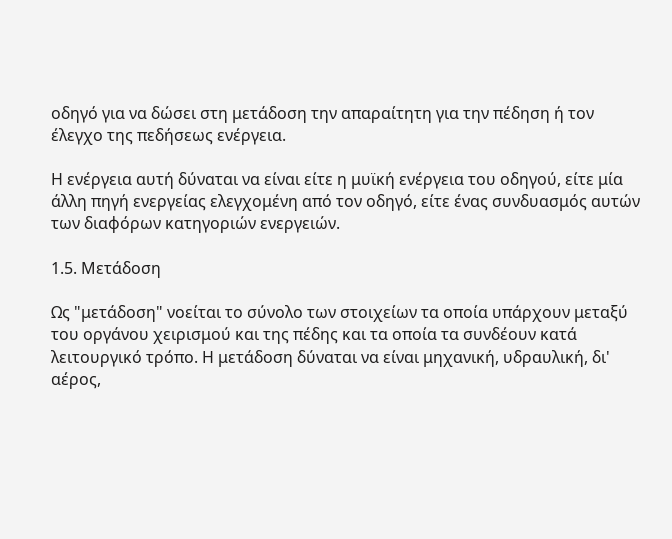οδηγό για να δώσει στη μετάδοση την απαραίτητη για την πέδηση ή τον έλεγχο της πεδήσεως ενέργεια.

Η ενέργεια αυτή δύναται να είναι είτε η μυϊκή ενέργεια του οδηγού, είτε μία άλλη πηγή ενεργείας ελεγχομένη από τον οδηγό, είτε ένας συνδυασμός αυτών των διαφόρων κατηγοριών ενεργειών.

1.5. Μετάδοση

Ως "μετάδοση" νοείται το σύνολο των στοιχείων τα οποία υπάρχουν μεταξύ του οργάνου χειρισμού και της πέδης και τα οποία τα συνδέουν κατά λειτουργικό τρόπο. Η μετάδοση δύναται να είναι μηχανική, υδραυλική, δι' αέρος,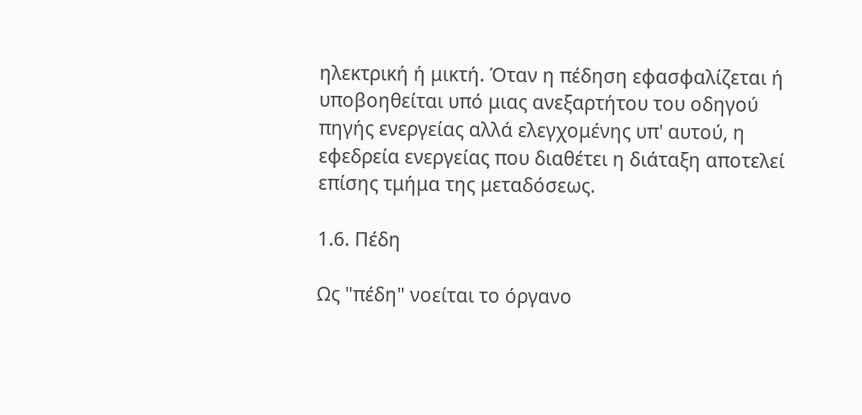ηλεκτρική ή μικτή. Όταν η πέδηση εφασφαλίζεται ή υποβοηθείται υπό μιας ανεξαρτήτου του οδηγού πηγής ενεργείας αλλά ελεγχομένης υπ' αυτού, η εφεδρεία ενεργείας που διαθέτει η διάταξη αποτελεί επίσης τμήμα της μεταδόσεως.

1.6. Πέδη

Ως "πέδη" νοείται το όργανο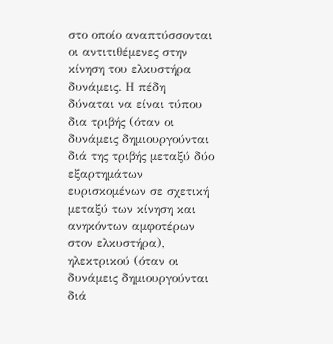στο οποίο αναπτύσσονται οι αντιτιθέμενες στην κίνηση του ελκυστήρα δυνάμεις. Η πέδη δύναται να είναι τύπου δια τριβής (όταν οι δυνάμεις δημιουργούνται διά της τριβής μεταξύ δύο εξαρτημάτων ευρισκομένων σε σχετική μεταξύ των κίνηση και ανηκόντων αμφοτέρων στον ελκυστήρα), ηλεκτρικού (όταν οι δυνάμεις δημιουργούνται διά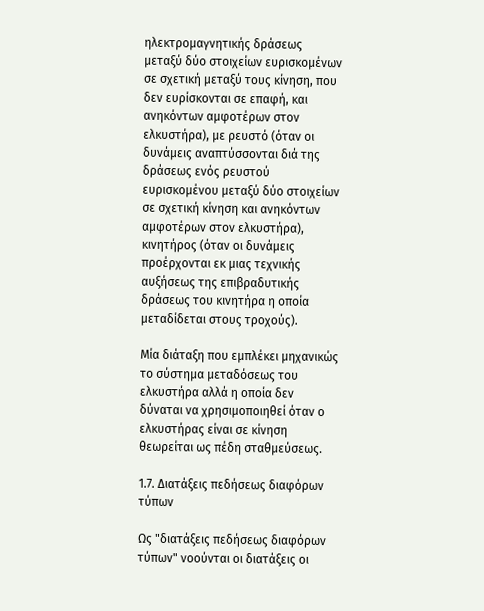ηλεκτρομαγνητικής δράσεως μεταξύ δύο στοιχείων ευρισκομένων σε σχετική μεταξύ τους κίνηση, που δεν ευρίσκονται σε επαφή, και ανηκόντων αμφοτέρων στον ελκυστήρα), με ρευστό (όταν οι δυνάμεις αναπτύσσονται διά της δράσεως ενός ρευστού ευρισκομένου μεταξύ δύο στοιχείων σε σχετική κίνηση και ανηκόντων αμφοτέρων στον ελκυστήρα), κινητήρος (όταν οι δυνάμεις προέρχονται εκ μιας τεχνικής αυξήσεως της επιβραδυτικής δράσεως του κινητήρα η οποία μεταδίδεται στους τροχούς).

Μία διάταξη που εμπλέκει μηχανικώς το σύστημα μεταδόσεως του ελκυστήρα αλλά η οποία δεν δύναται να χρησιμοποιηθεί όταν ο ελκυστήρας είναι σε κίνηση θεωρείται ως πέδη σταθμεύσεως.

1.7. Διατάξεις πεδήσεως διαφόρων τύπων

Ως "διατάξεις πεδήσεως διαφόρων τύπων" νοούνται οι διατάξεις οι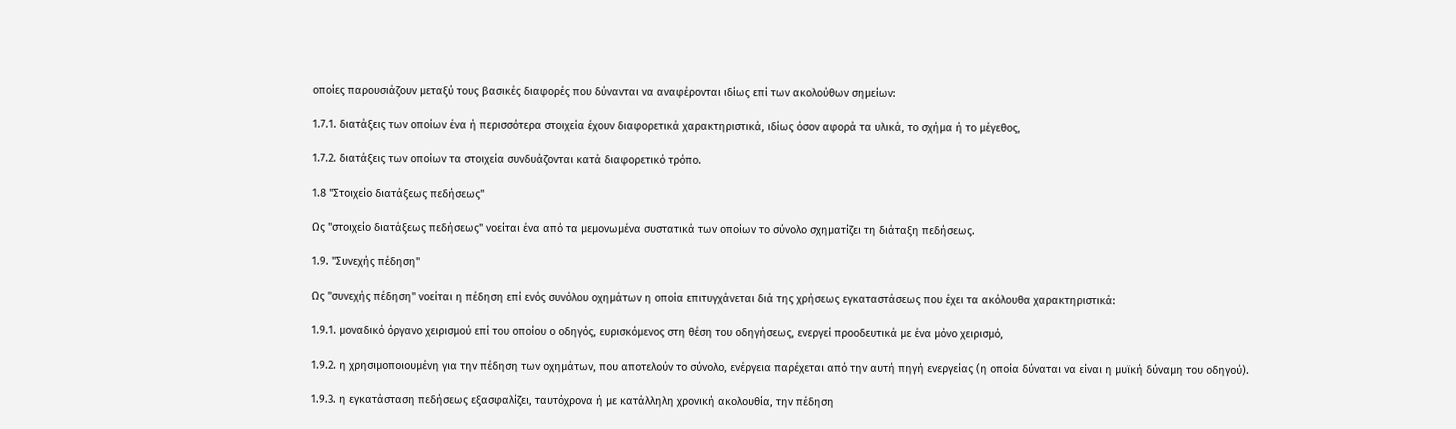οποίες παρουσιάζουν μεταξύ τους βασικές διαφορές που δύνανται να αναφέρονται ιδίως επί των ακολούθων σημείων:

1.7.1. διατάξεις των οποίων ένα ή περισσότερα στοιχεία έχουν διαφορετικά χαρακτηριστικά, ιδίως όσον αφορά τα υλικά, το σχήμα ή το μέγεθος,

1.7.2. διατάξεις των οποίων τα στοιχεία συνδυάζονται κατά διαφορετικό τρόπο.

1.8 "Στοιχείο διατάξεως πεδήσεως"

Ως "στοιχείο διατάξεως πεδήσεως" νοείται ένα από τα μεμονωμένα συστατικά των οποίων το σύνολο σχηματίζει τη διάταξη πεδήσεως.

1.9. "Συνεχής πέδηση"

Ως "συνεχής πέδηση" νοείται η πέδηση επί ενός συνόλου οχημάτων η οποία επιτυγχάνεται διά της χρήσεως εγκαταστάσεως που έχει τα ακόλουθα χαρακτηριστικά:

1.9.1. μοναδικό όργανο χειρισμού επί του οποίου ο οδηγός, ευρισκόμενος στη θέση του οδηγήσεως, ενεργεί προοδευτικά με ένα μόνο χειρισμό,

1.9.2. η χρησιμοποιουμένη για την πέδηση των οχημάτων, που αποτελούν το σύνολο, ενέργεια παρέχεται από την αυτή πηγή ενεργείας (η οποία δύναται να είναι η μυϊκή δύναμη του οδηγού).

1.9.3. η εγκατάσταση πεδήσεως εξασφαλίζει, ταυτόχρονα ή με κατάλληλη χρονική ακολουθία, την πέδηση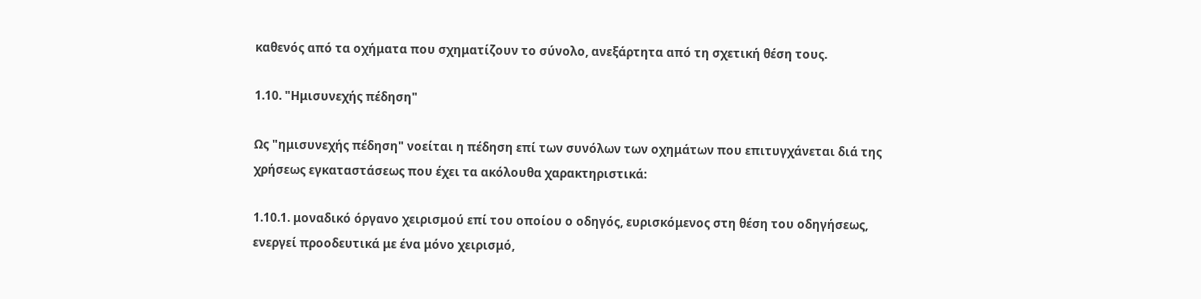καθενός από τα οχήματα που σχηματίζουν το σύνολο, ανεξάρτητα από τη σχετική θέση τους.

1.10. "Ημισυνεχής πέδηση"

Ως "ημισυνεχής πέδηση" νοείται η πέδηση επί των συνόλων των οχημάτων που επιτυγχάνεται διά της χρήσεως εγκαταστάσεως που έχει τα ακόλουθα χαρακτηριστικά:

1.10.1. μοναδικό όργανο χειρισμού επί του οποίου ο οδηγός, ευρισκόμενος στη θέση του οδηγήσεως, ενεργεί προοδευτικά με ένα μόνο χειρισμό,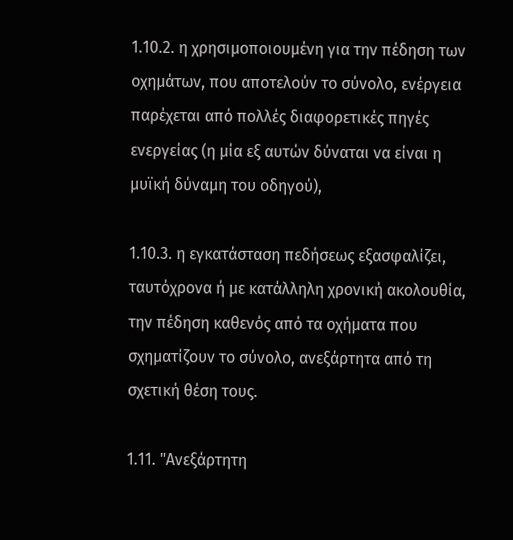1.10.2. η χρησιμοποιουμένη για την πέδηση των οχημάτων, που αποτελούν το σύνολο, ενέργεια παρέχεται από πολλές διαφορετικές πηγές ενεργείας (η μία εξ αυτών δύναται να είναι η μυϊκή δύναμη του οδηγού),

1.10.3. η εγκατάσταση πεδήσεως εξασφαλίζει, ταυτόχρονα ή με κατάλληλη χρονική ακολουθία, την πέδηση καθενός από τα οχήματα που σχηματίζουν το σύνολο, ανεξάρτητα από τη σχετική θέση τους.

1.11. "Ανεξάρτητη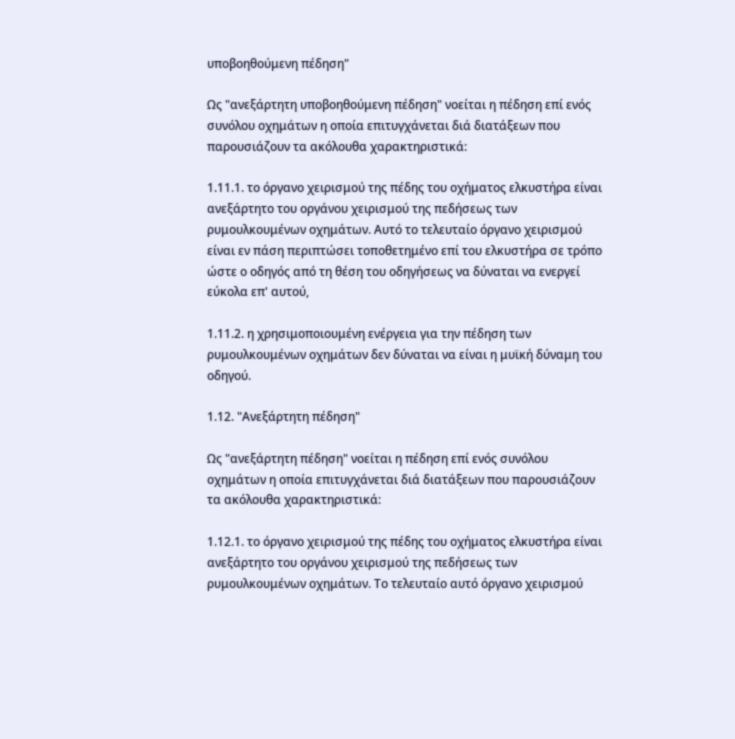υποβοηθούμενη πέδηση"

Ως "ανεξάρτητη υποβοηθούμενη πέδηση" νοείται η πέδηση επί ενός συνόλου οχημάτων η οποία επιτυγχάνεται διά διατάξεων που παρουσιάζουν τα ακόλουθα χαρακτηριστικά:

1.11.1. το όργανο χειρισμού της πέδης του οχήματος ελκυστήρα είναι ανεξάρτητο του οργάνου χειρισμού της πεδήσεως των ρυμουλκουμένων οχημάτων. Αυτό το τελευταίο όργανο χειρισμού είναι εν πάση περιπτώσει τοποθετημένο επί του ελκυστήρα σε τρόπο ώστε ο οδηγός από τη θέση του οδηγήσεως να δύναται να ενεργεί εύκολα επ' αυτού,

1.11.2. η χρησιμοποιουμένη ενέργεια για την πέδηση των ρυμουλκουμένων οχημάτων δεν δύναται να είναι η μυϊκή δύναμη του οδηγού.

1.12. "Ανεξάρτητη πέδηση"

Ως "ανεξάρτητη πέδηση" νοείται η πέδηση επί ενός συνόλου οχημάτων η οποία επιτυγχάνεται διά διατάξεων που παρουσιάζουν τα ακόλουθα χαρακτηριστικά:

1.12.1. το όργανο χειρισμού της πέδης του οχήματος ελκυστήρα είναι ανεξάρτητο του οργάνου χειρισμού της πεδήσεως των ρυμουλκουμένων οχημάτων. Το τελευταίο αυτό όργανο χειρισμού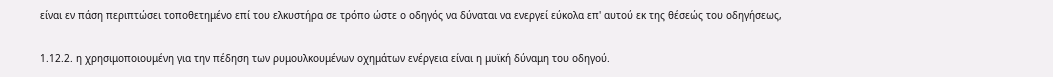είναι εν πάση περιπτώσει τοποθετημένο επί του ελκυστήρα σε τρόπο ώστε ο οδηγός να δύναται να ενεργεί εύκολα επ' αυτού εκ της θέσεώς του οδηγήσεως,

1.12.2. η χρησιμοποιουμένη για την πέδηση των ρυμουλκουμένων οχημάτων ενέργεια είναι η μυϊκή δύναμη του οδηγού.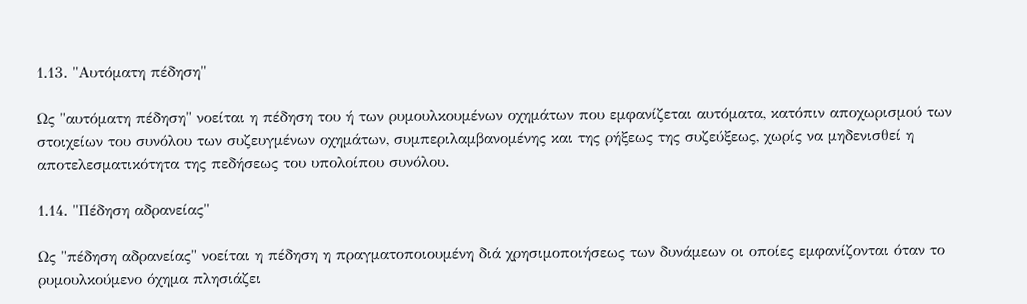1.13. "Αυτόματη πέδηση"

Ως "αυτόματη πέδηση" νοείται η πέδηση του ή των ρυμουλκουμένων οχημάτων που εμφανίζεται αυτόματα, κατόπιν αποχωρισμού των στοιχείων του συνόλου των συζευγμένων οχημάτων, συμπεριλαμβανομένης και της ρήξεως της συζεύξεως, χωρίς να μηδενισθεί η αποτελεσματικότητα της πεδήσεως του υπολοίπου συνόλου.

1.14. "Πέδηση αδρανείας"

Ως "πέδηση αδρανείας" νοείται η πέδηση η πραγματοποιουμένη διά χρησιμοποιήσεως των δυνάμεων οι οποίες εμφανίζονται όταν το ρυμουλκούμενο όχημα πλησιάζει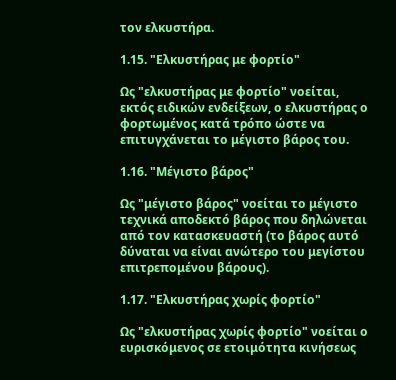τον ελκυστήρα.

1.15. "Ελκυστήρας με φορτίο"

Ως "ελκυστήρας με φορτίο" νοείται, εκτός ειδικών ενδείξεων, ο ελκυστήρας ο φορτωμένος κατά τρόπο ώστε να επιτυγχάνεται το μέγιστο βάρος του.

1.16. "Μέγιστο βάρος"

Ως "μέγιστο βάρος" νοείται το μέγιστο τεχνικά αποδεκτό βάρος που δηλώνεται από τον κατασκευαστή (το βάρος αυτό δύναται να είναι ανώτερο του μεγίστου επιτρεπομένου βάρους).

1.17. "Ελκυστήρας χωρίς φορτίο"

Ως "ελκυστήρας χωρίς φορτίο" νοείται ο ευρισκόμενος σε ετοιμότητα κινήσεως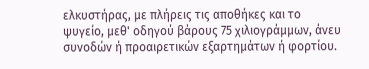ελκυστήρας, με πλήρεις τις αποθήκες και το ψυγείο, μεθ' οδηγού βάρους 75 χιλιογράμμων, άνευ συνοδών ή προαιρετικών εξαρτημάτων ή φορτίου.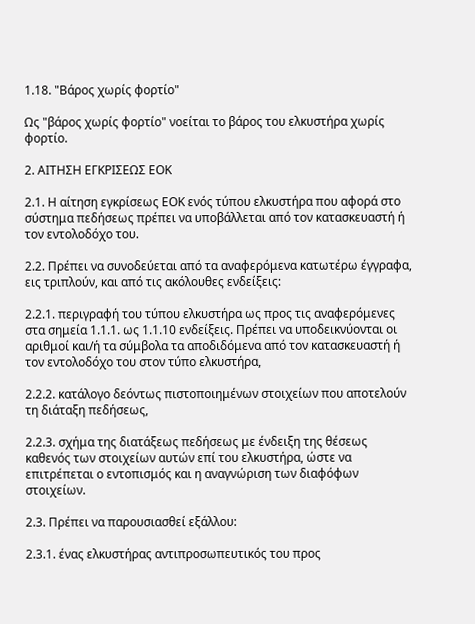1.18. "Βάρος χωρίς φορτίο"

Ως "βάρος χωρίς φορτίο" νοείται το βάρος του ελκυστήρα χωρίς φορτίο.

2. ΑΙΤΗΣΗ ΕΓΚΡΙΣΕΩΣ ΕΟΚ

2.1. Η αίτηση εγκρίσεως ΕΟΚ ενός τύπου ελκυστήρα που αφορά στο σύστημα πεδήσεως πρέπει να υποβάλλεται από τον κατασκευαστή ή τον εντολοδόχο του.

2.2. Πρέπει να συνοδεύεται από τα αναφερόμενα κατωτέρω έγγραφα, εις τριπλούν, και από τις ακόλουθες ενδείξεις:

2.2.1. περιγραφή του τύπου ελκυστήρα ως προς τις αναφερόμενες στα σημεία 1.1.1. ως 1.1.10 ενδείξεις. Πρέπει να υποδεικνύονται οι αριθμοί και/ή τα σύμβολα τα αποδιδόμενα από τον κατασκευαστή ή τον εντολοδόχο του στον τύπο ελκυστήρα,

2.2.2. κατάλογο δεόντως πιστοποιημένων στοιχείων που αποτελούν τη διάταξη πεδήσεως,

2.2.3. σχήμα της διατάξεως πεδήσεως με ένδειξη της θέσεως καθενός των στοιχείων αυτών επί του ελκυστήρα, ώστε να επιτρέπεται ο εντοπισμός και η αναγνώριση των διαφόφων στοιχείων.

2.3. Πρέπει να παρουσιασθεί εξάλλου:

2.3.1. ένας ελκυστήρας αντιπροσωπευτικός του προς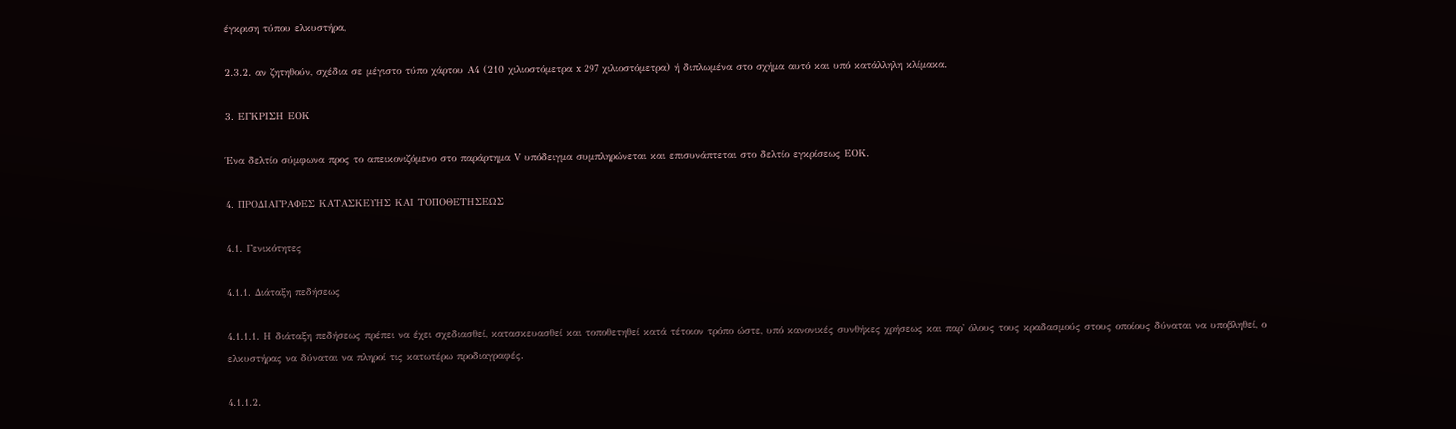έγκριση τύπου ελκυστήρα,

2.3.2. αν ζητηθούν, σχέδια σε μέγιστο τύπο χάρτου Α4 (210 χιλιοστόμετρα x 297 χιλιοστόμετρα) ή διπλωμένα στο σχήμα αυτό και υπό κατάλληλη κλίμακα.

3. ΕΓΚΡΙΣΗ ΕΟΚ

Ένα δελτίο σύμφωνα προς το απεικονιζόμενο στο παράρτημα V υπόδειγμα συμπληρώνεται και επισυνάπτεται στο δελτίο εγκρίσεως ΕΟΚ.

4. ΠΡΟΔΙΑΓΡΑΦΕΣ ΚΑΤΑΣΚΕΥΗΣ ΚΑΙ ΤΟΠΟΘΕΤΗΣΕΩΣ

4.1. Γενικότητες

4.1.1. Διάταξη πεδήσεως

4.1.1.1. Η διάταξη πεδήσεως πρέπει να έχει σχεδιασθεί, κατασκευασθεί και τοποθετηθεί κατά τέτοιον τρόπο ώστε, υπό κανονικές συνθήκες χρήσεως και παρ' όλους τους κραδασμούς στους οποίους δύναται να υποβληθεί, ο ελκυστήρας να δύναται να πληροί τις κατωτέρω προδιαγραφές.

4.1.1.2.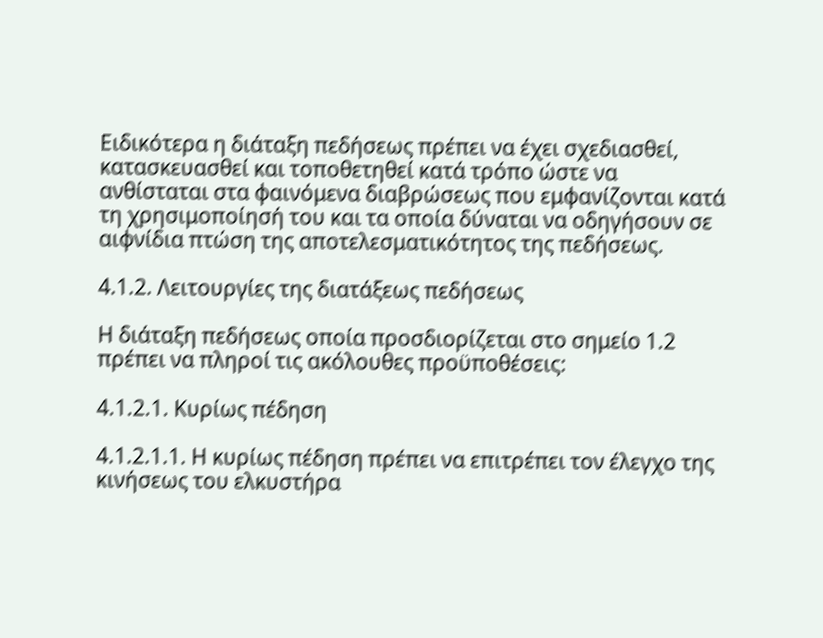Ειδικότερα η διάταξη πεδήσεως πρέπει να έχει σχεδιασθεί, κατασκευασθεί και τοποθετηθεί κατά τρόπο ώστε να ανθίσταται στα φαινόμενα διαβρώσεως που εμφανίζονται κατά τη χρησιμοποίησή του και τα οποία δύναται να οδηγήσουν σε αιφνίδια πτώση της αποτελεσματικότητος της πεδήσεως.

4.1.2. Λειτουργίες της διατάξεως πεδήσεως

Η διάταξη πεδήσεως οποία προσδιορίζεται στο σημείο 1.2 πρέπει να πληροί τις ακόλουθες προϋποθέσεις:

4.1.2.1. Κυρίως πέδηση

4.1.2.1.1. Η κυρίως πέδηση πρέπει να επιτρέπει τον έλεγχο της κινήσεως του ελκυστήρα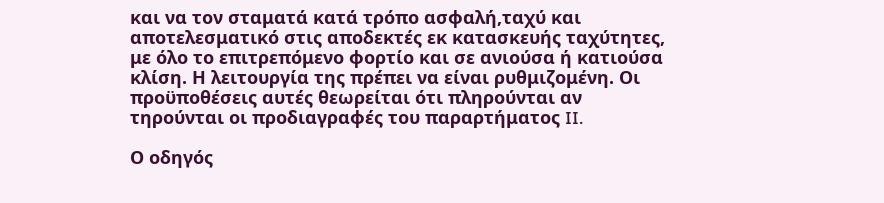και να τον σταματά κατά τρόπο ασφαλή,ταχύ και αποτελεσματικό στις αποδεκτές εκ κατασκευής ταχύτητες, με όλο το επιτρεπόμενο φορτίο και σε ανιούσα ή κατιούσα κλίση. Η λειτουργία της πρέπει να είναι ρυθμιζομένη. Οι προϋποθέσεις αυτές θεωρείται ότι πληρούνται αν τηρούνται οι προδιαγραφές του παραρτήματος II.

Ο οδηγός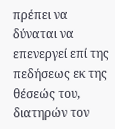πρέπει να δύναται να επενεργεί επί της πεδήσεως εκ της θέσεώς του, διατηρών τον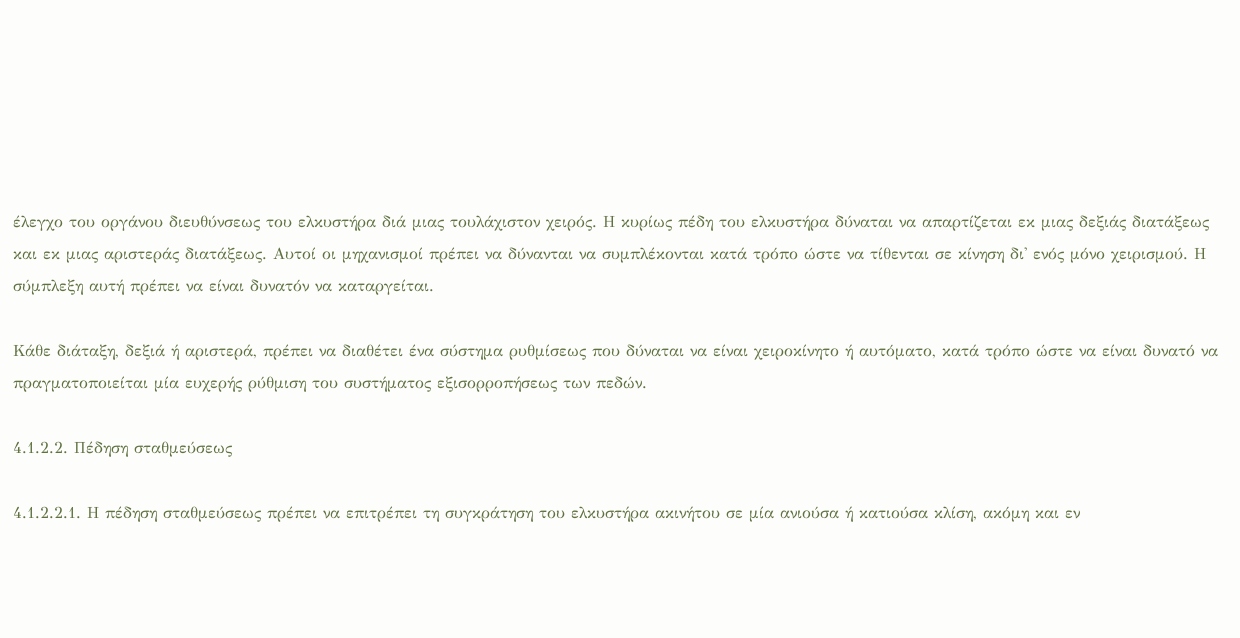έλεγχο του οργάνου διευθύνσεως του ελκυστήρα διά μιας τουλάχιστον χειρός. Η κυρίως πέδη του ελκυστήρα δύναται να απαρτίζεται εκ μιας δεξιάς διατάξεως και εκ μιας αριστεράς διατάξεως. Αυτοί οι μηχανισμοί πρέπει να δύνανται να συμπλέκονται κατά τρόπο ώστε να τίθενται σε κίνηση δι' ενός μόνο χειρισμού. Η σύμπλεξη αυτή πρέπει να είναι δυνατόν να καταργείται.

Κάθε διάταξη, δεξιά ή αριστερά, πρέπει να διαθέτει ένα σύστημα ρυθμίσεως που δύναται να είναι χειροκίνητο ή αυτόματο, κατά τρόπο ώστε να είναι δυνατό να πραγματοποιείται μία ευχερής ρύθμιση του συστήματος εξισορροπήσεως των πεδών.

4.1.2.2. Πέδηση σταθμεύσεως

4.1.2.2.1. Η πέδηση σταθμεύσεως πρέπει να επιτρέπει τη συγκράτηση του ελκυστήρα ακινήτου σε μία ανιούσα ή κατιούσα κλίση, ακόμη και εν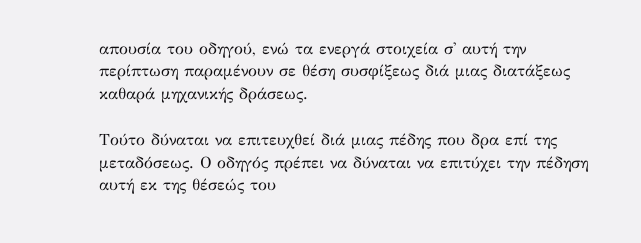απουσία του οδηγού, ενώ τα ενεργά στοιχεία σ' αυτή την περίπτωση παραμένουν σε θέση συσφίξεως διά μιας διατάξεως καθαρά μηχανικής δράσεως.

Τούτο δύναται να επιτευχθεί διά μιας πέδης που δρα επί της μεταδόσεως. Ο οδηγός πρέπει να δύναται να επιτύχει την πέδηση αυτή εκ της θέσεώς του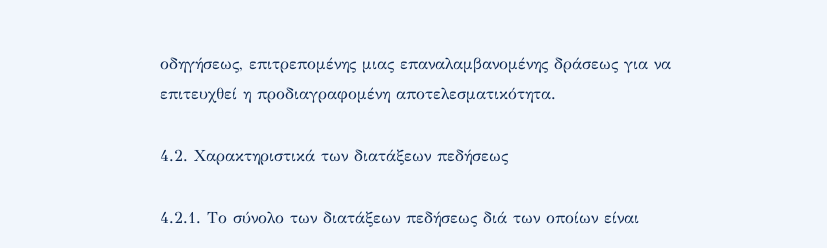οδηγήσεως, επιτρεπομένης μιας επαναλαμβανομένης δράσεως για να επιτευχθεί η προδιαγραφομένη αποτελεσματικότητα.

4.2. Χαρακτηριστικά των διατάξεων πεδήσεως

4.2.1. Το σύνολο των διατάξεων πεδήσεως διά των οποίων είναι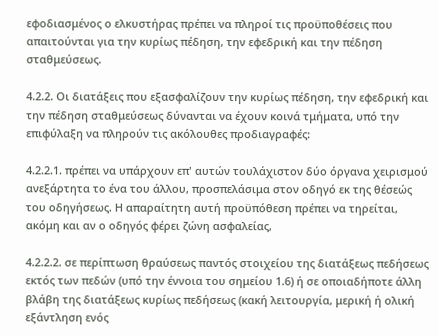εφοδιασμένος ο ελκυστήρας πρέπει να πληροί τις προϋποθέσεις που απαιτούνται για την κυρίως πέδηση, την εφεδρική και την πέδηση σταθμεύσεως.

4.2.2. Οι διατάξεις που εξασφαλίζουν την κυρίως πέδηση, την εφεδρική και την πέδηση σταθμεύσεως δύνανται να έχουν κοινά τμήματα, υπό την επιφύλαξη να πληρούν τις ακόλουθες προδιαγραφές:

4.2.2.1. πρέπει να υπάρχουν επ' αυτών τουλάχιστον δύο όργανα χειρισμού ανεξάρτητα το ένα του άλλου, προσπελάσιμα στον οδηγό εκ της θέσεώς του οδηγήσεως. Η απαραίτητη αυτή προϋπόθεση πρέπει να τηρείται, ακόμη και αν ο οδηγός φέρει ζώνη ασφαλείας,

4.2.2.2. σε περίπτωση θραύσεως παντός στοιχείου της διατάξεως πεδήσεως εκτός των πεδών (υπό την έννοια του σημείου 1.6) ή σε οποιαδήποτε άλλη βλάβη της διατάξεως κυρίως πεδήσεως (κακή λειτουργία, μερική ή ολική εξάντληση ενός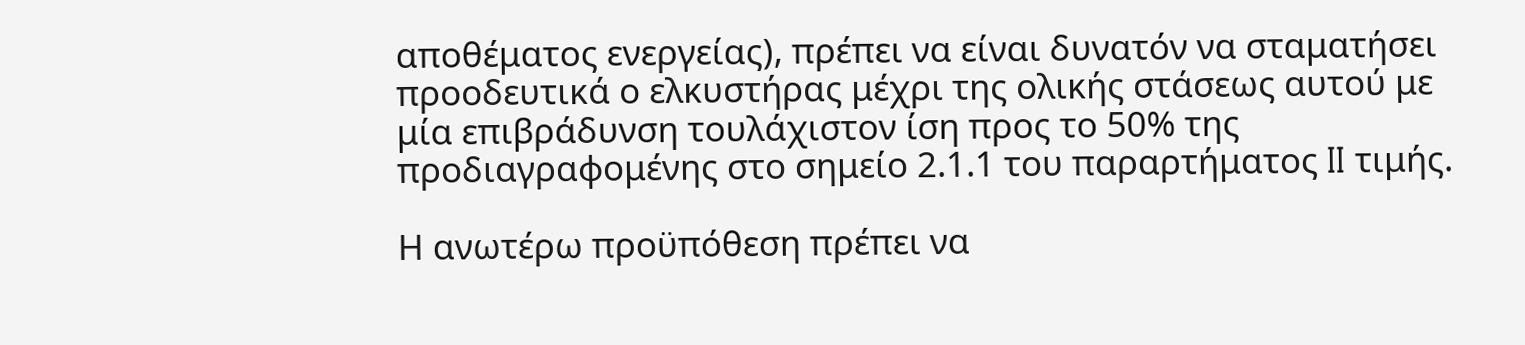αποθέματος ενεργείας), πρέπει να είναι δυνατόν να σταματήσει προοδευτικά ο ελκυστήρας μέχρι της ολικής στάσεως αυτού με μία επιβράδυνση τουλάχιστον ίση προς το 50% της προδιαγραφομένης στο σημείο 2.1.1 του παραρτήματος II τιμής.

Η ανωτέρω προϋπόθεση πρέπει να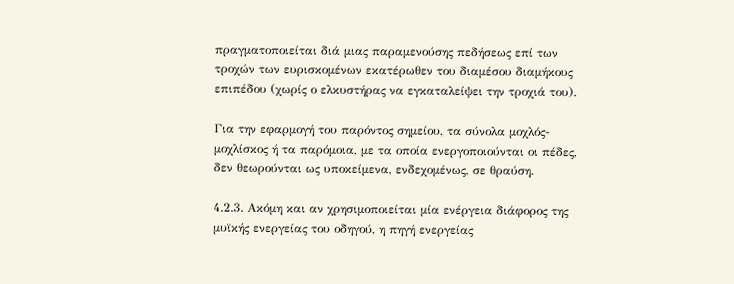πραγματοποιείται διά μιας παραμενούσης πεδήσεως επί των τροχών των ευρισκομένων εκατέρωθεν του διαμέσου διαμήκους επιπέδου (χωρίς ο ελκυστήρας να εγκαταλείψει την τροχιά του).

Για την εφαρμογή του παρόντος σημείου, τα σύνολα μοχλός-μοχλίσκος ή τα παρόμοια, με τα οποία ενεργοποιούνται οι πέδες, δεν θεωρούνται ως υποκείμενα, ενδεχομένως, σε θραύση.

4.2.3. Ακόμη και αν χρησιμοποιείται μία ενέργεια διάφορος της μυϊκής ενεργείας του οδηγού, η πηγή ενεργείας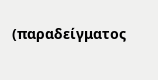(παραδείγματος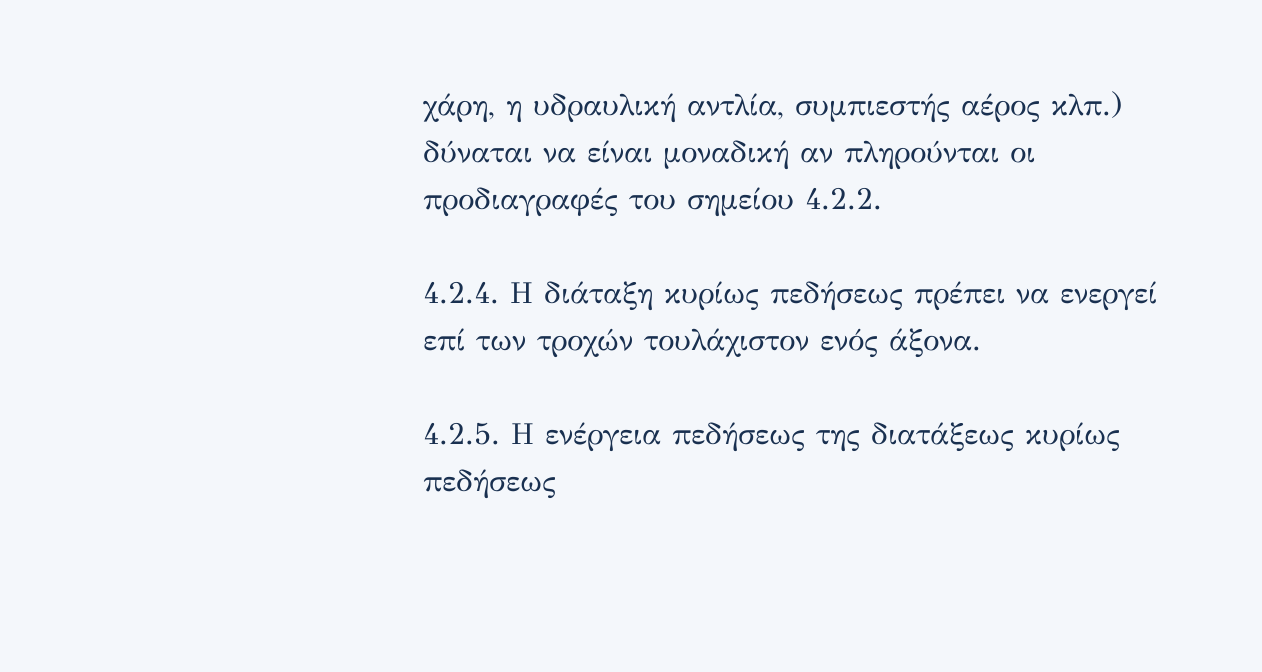χάρη, η υδραυλική αντλία, συμπιεστής αέρος κλπ.) δύναται να είναι μοναδική αν πληρούνται οι προδιαγραφές του σημείου 4.2.2.

4.2.4. Η διάταξη κυρίως πεδήσεως πρέπει να ενεργεί επί των τροχών τουλάχιστον ενός άξονα.

4.2.5. Η ενέργεια πεδήσεως της διατάξεως κυρίως πεδήσεως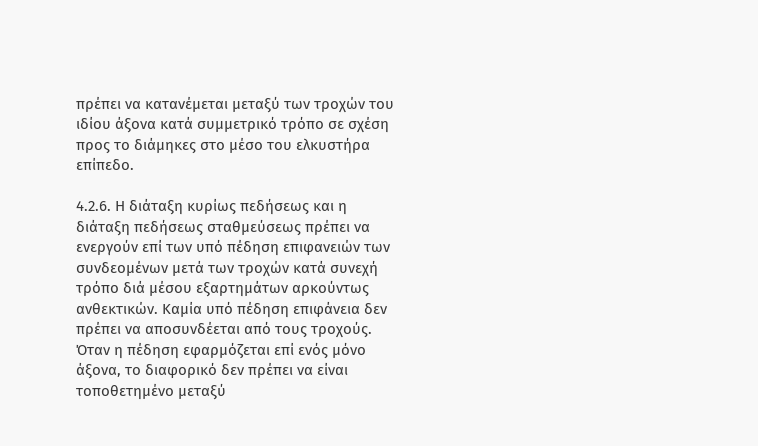πρέπει να κατανέμεται μεταξύ των τροχών του ιδίου άξονα κατά συμμετρικό τρόπο σε σχέση προς το διάμηκες στο μέσο του ελκυστήρα επίπεδο.

4.2.6. Η διάταξη κυρίως πεδήσεως και η διάταξη πεδήσεως σταθμεύσεως πρέπει να ενεργούν επί των υπό πέδηση επιφανειών των συνδεομένων μετά των τροχών κατά συνεχή τρόπο διά μέσου εξαρτημάτων αρκούντως ανθεκτικών. Καμία υπό πέδηση επιφάνεια δεν πρέπει να αποσυνδέεται από τους τροχούς. Όταν η πέδηση εφαρμόζεται επί ενός μόνο άξονα, το διαφορικό δεν πρέπει να είναι τοποθετημένο μεταξύ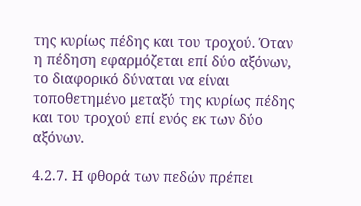της κυρίως πέδης και του τροχού. Όταν η πέδηση εφαρμόζεται επί δύο αξόνων, το διαφορικό δύναται να είναι τοποθετημένο μεταξύ της κυρίως πέδης και του τροχού επί ενός εκ των δύο αξόνων.

4.2.7. Η φθορά των πεδών πρέπει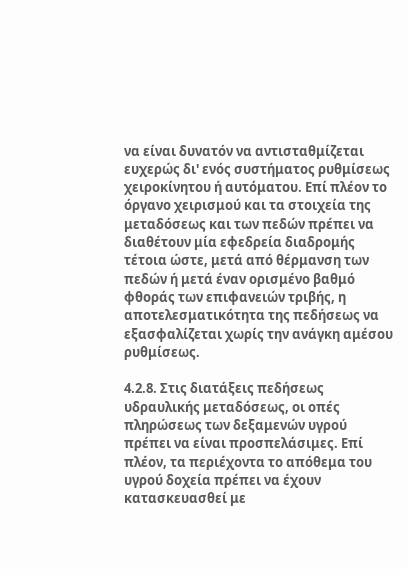να είναι δυνατόν να αντισταθμίζεται ευχερώς δι' ενός συστήματος ρυθμίσεως χειροκίνητου ή αυτόματου. Επί πλέον το όργανο χειρισμού και τα στοιχεία της μεταδόσεως και των πεδών πρέπει να διαθέτουν μία εφεδρεία διαδρομής τέτοια ώστε, μετά από θέρμανση των πεδών ή μετά έναν ορισμένο βαθμό φθοράς των επιφανειών τριβής, η αποτελεσματικότητα της πεδήσεως να εξασφαλίζεται χωρίς την ανάγκη αμέσου ρυθμίσεως.

4.2.8. Στις διατάξεις πεδήσεως υδραυλικής μεταδόσεως, οι οπές πληρώσεως των δεξαμενών υγρού πρέπει να είναι προσπελάσιμες. Επί πλέον, τα περιέχοντα το απόθεμα του υγρού δοχεία πρέπει να έχουν κατασκευασθεί με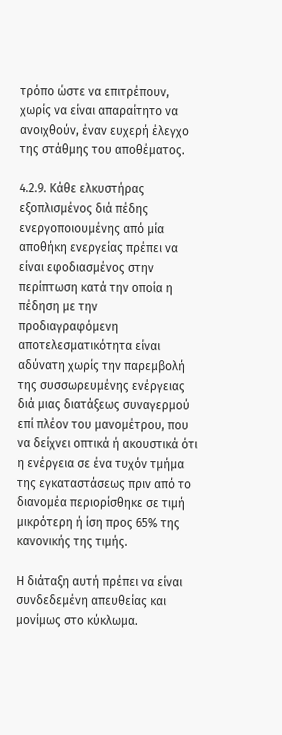τρόπο ώστε να επιτρέπουν, χωρίς να είναι απαραίτητο να ανοιχθούν, έναν ευχερή έλεγχο της στάθμης του αποθέματος.

4.2.9. Κάθε ελκυστήρας εξοπλισμένος διά πέδης ενεργοποιουμένης από μία αποθήκη ενεργείας πρέπει να είναι εφοδιασμένος στην περίπτωση κατά την οποία η πέδηση με την προδιαγραφόμενη αποτελεσματικότητα είναι αδύνατη χωρίς την παρεμβολή της συσσωρευμένης ενέργειας διά μιας διατάξεως συναγερμού επί πλέον του μανομέτρου, που να δείχνει οπτικά ή ακουστικά ότι η ενέργεια σε ένα τυχόν τμήμα της εγκαταστάσεως πριν από το διανομέα περιορίσθηκε σε τιμή μικρότερη ή ίση προς 65% της κανονικής της τιμής.

Η διάταξη αυτή πρέπει να είναι συνδεδεμένη απευθείας και μονίμως στο κύκλωμα.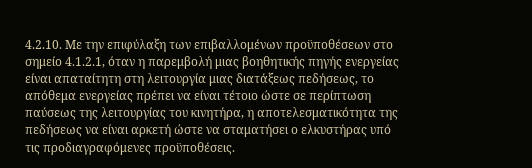4.2.10. Με την επιφύλαξη των επιβαλλομένων προϋποθέσεων στο σημείο 4.1.2.1, όταν η παρεμβολή μιας βοηθητικής πηγής ενεργείας είναι απαταίτητη στη λειτουργία μιας διατάξεως πεδήσεως, το απόθεμα ενεργείας πρέπει να είναι τέτοιο ώστε σε περίπτωση παύσεως της λειτουργίας του κινητήρα, η αποτελεσματικότητα της πεδήσεως να είναι αρκετή ώστε να σταματήσει ο ελκυστήρας υπό τις προδιαγραφόμενες προϋποθέσεις.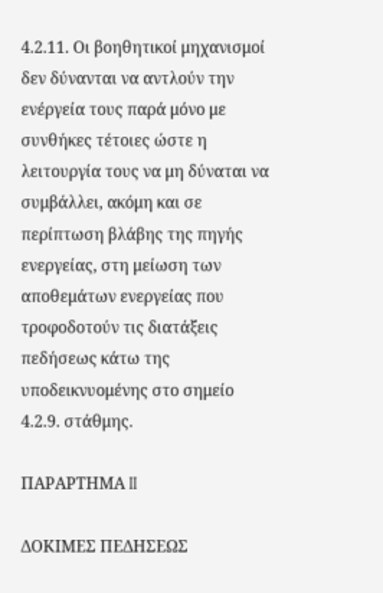4.2.11. Οι βοηθητικοί μηχανισμοί δεν δύνανται να αντλούν την ενέργεία τους παρά μόνο με συνθήκες τέτοιες ώστε η λειτουργία τους να μη δύναται να συμβάλλει, ακόμη και σε περίπτωση βλάβης της πηγής ενεργείας, στη μείωση των αποθεμάτων ενεργείας που τροφοδοτούν τις διατάξεις πεδήσεως κάτω της υποδεικνυομένης στο σημείο 4.2.9. στάθμης.

ΠΑΡΑΡΤΗΜΑ II

ΔΟΚΙΜΕΣ ΠΕΔΗΣΕΩΣ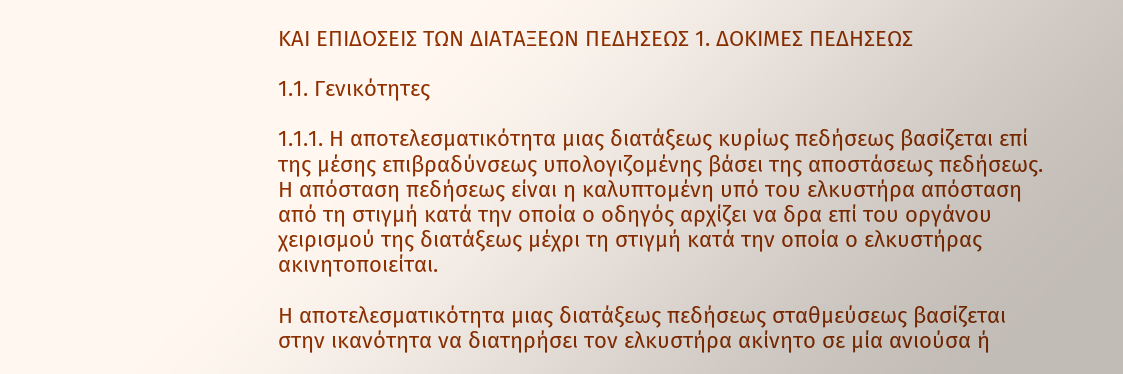ΚΑΙ ΕΠΙΔΟΣΕΙΣ ΤΩΝ ΔΙΑΤΑΞΕΩΝ ΠΕΔΗΣΕΩΣ 1. ΔΟΚΙΜΕΣ ΠΕΔΗΣΕΩΣ

1.1. Γενικότητες

1.1.1. Η αποτελεσματικότητα μιας διατάξεως κυρίως πεδήσεως βασίζεται επί της μέσης επιβραδύνσεως υπολογιζομένης βάσει της αποστάσεως πεδήσεως. Η απόσταση πεδήσεως είναι η καλυπτομένη υπό του ελκυστήρα απόσταση από τη στιγμή κατά την οποία ο οδηγός αρχίζει να δρα επί του οργάνου χειρισμού της διατάξεως μέχρι τη στιγμή κατά την οποία ο ελκυστήρας ακινητοποιείται.

Η αποτελεσματικότητα μιας διατάξεως πεδήσεως σταθμεύσεως βασίζεται στην ικανότητα να διατηρήσει τον ελκυστήρα ακίνητο σε μία ανιούσα ή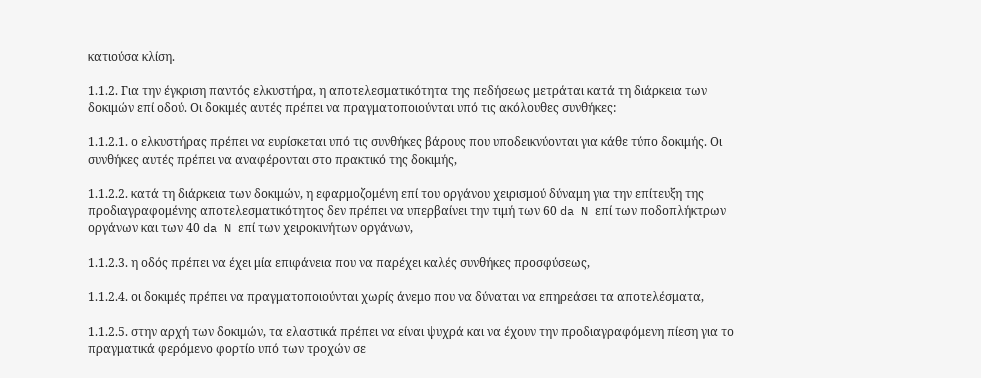κατιούσα κλίση.

1.1.2. Για την έγκριση παντός ελκυστήρα, η αποτελεσματικότητα της πεδήσεως μετράται κατά τη διάρκεια των δοκιμών επί οδού. Οι δοκιμές αυτές πρέπει να πραγματοποιούνται υπό τις ακόλουθες συνθήκες:

1.1.2.1. ο ελκυστήρας πρέπει να ευρίσκεται υπό τις συνθήκες βάρους που υποδεικνύονται για κάθε τύπο δοκιμής. Οι συνθήκες αυτές πρέπει να αναφέρονται στο πρακτικό της δοκιμής,

1.1.2.2. κατά τη διάρκεια των δοκιμών, η εφαρμοζομένη επί του οργάνου χειρισμού δύναμη για την επίτευξη της προδιαγραφομένης αποτελεσματικότητος δεν πρέπει να υπερβαίνει την τιμή των 60 da N επί των ποδοπλήκτρων οργάνων και των 40 da N επί των χειροκινήτων οργάνων,

1.1.2.3. η οδός πρέπει να έχει μία επιφάνεια που να παρέχει καλές συνθήκες προσφύσεως,

1.1.2.4. οι δοκιμές πρέπει να πραγματοποιούνται χωρίς άνεμο που να δύναται να επηρεάσει τα αποτελέσματα,

1.1.2.5. στην αρχή των δοκιμών, τα ελαστικά πρέπει να είναι ψυχρά και να έχουν την προδιαγραφόμενη πίεση για το πραγματικά φερόμενο φορτίο υπό των τροχών σε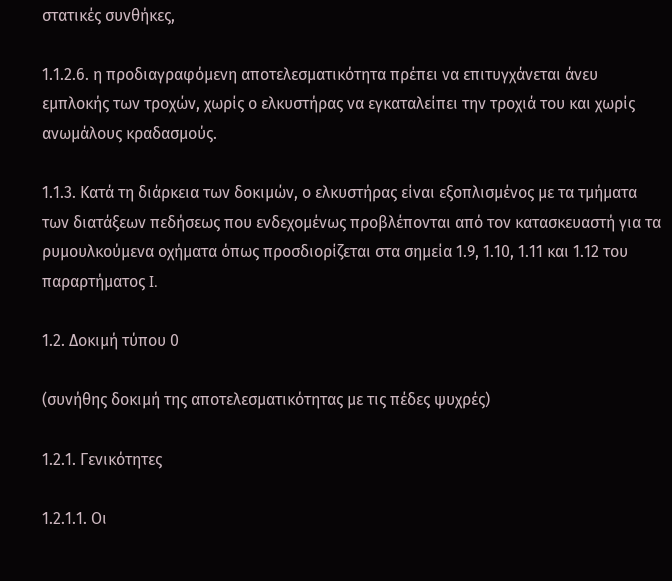στατικές συνθήκες,

1.1.2.6. η προδιαγραφόμενη αποτελεσματικότητα πρέπει να επιτυγχάνεται άνευ εμπλοκής των τροχών, χωρίς ο ελκυστήρας να εγκαταλείπει την τροχιά του και χωρίς ανωμάλους κραδασμούς.

1.1.3. Κατά τη διάρκεια των δοκιμών, ο ελκυστήρας είναι εξοπλισμένος με τα τμήματα των διατάξεων πεδήσεως που ενδεχομένως προβλέπονται από τον κατασκευαστή για τα ρυμουλκούμενα οχήματα όπως προσδιορίζεται στα σημεία 1.9, 1.10, 1.11 και 1.12 του παραρτήματος I.

1.2. Δοκιμή τύπου 0

(συνήθης δοκιμή της αποτελεσματικότητας με τις πέδες ψυχρές)

1.2.1. Γενικότητες

1.2.1.1. Οι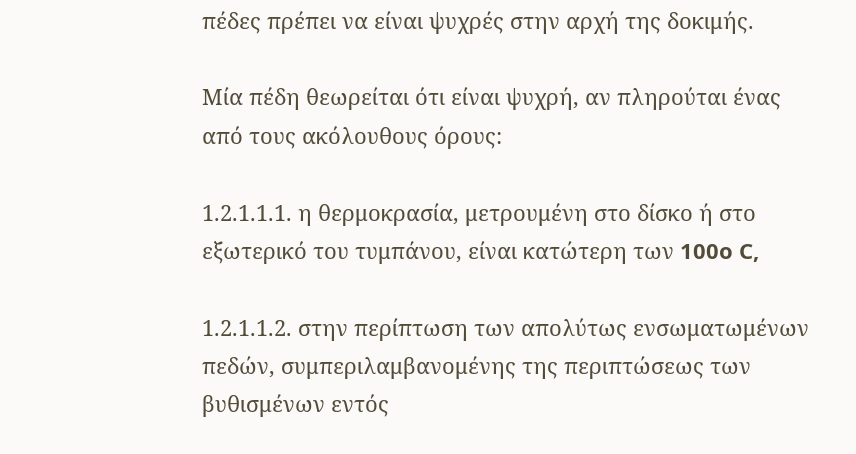πέδες πρέπει να είναι ψυχρές στην αρχή της δοκιμής.

Μία πέδη θεωρείται ότι είναι ψυχρή, αν πληρούται ένας από τους ακόλουθους όρους:

1.2.1.1.1. η θερμοκρασία, μετρουμένη στο δίσκο ή στο εξωτερικό του τυμπάνου, είναι κατώτερη των 100o C,

1.2.1.1.2. στην περίπτωση των απολύτως ενσωματωμένων πεδών, συμπεριλαμβανομένης της περιπτώσεως των βυθισμένων εντός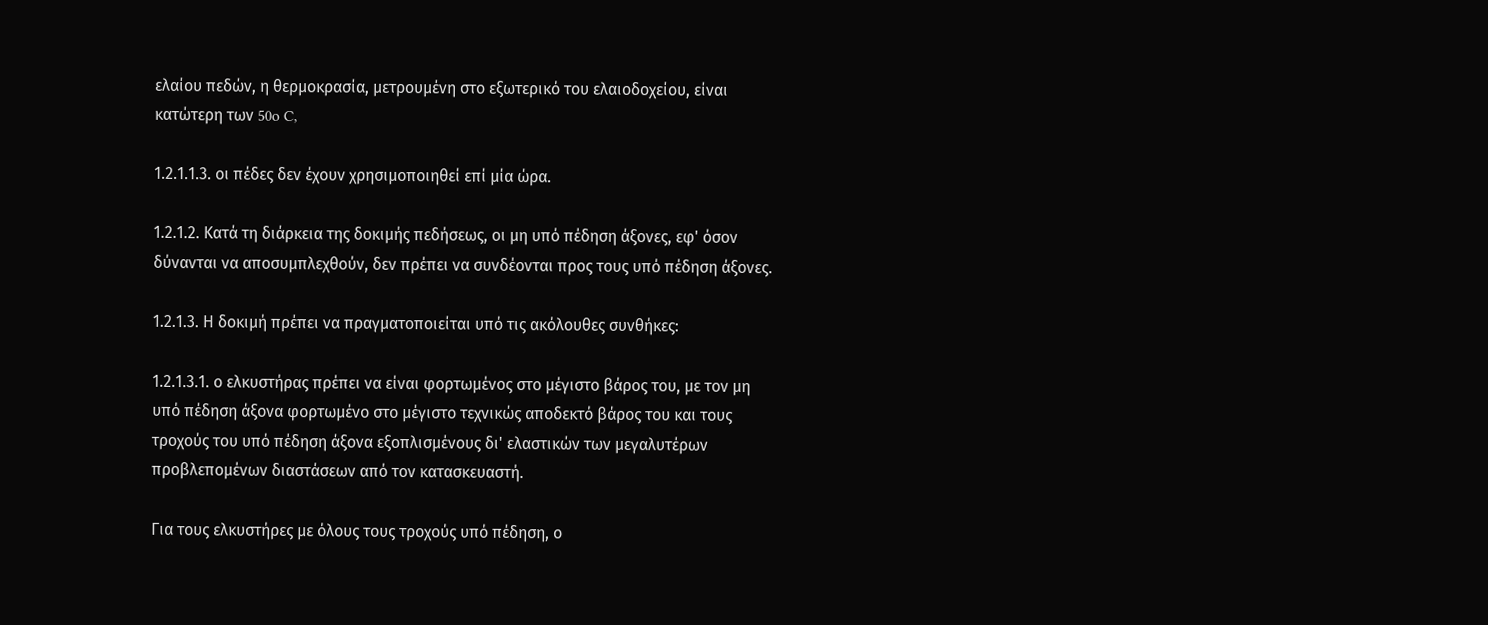ελαίου πεδών, η θερμοκρασία, μετρουμένη στο εξωτερικό του ελαιοδοχείου, είναι κατώτερη των 50o C,

1.2.1.1.3. οι πέδες δεν έχουν χρησιμοποιηθεί επί μία ώρα.

1.2.1.2. Κατά τη διάρκεια της δοκιμής πεδήσεως, οι μη υπό πέδηση άξονες, εφ' όσον δύνανται να αποσυμπλεχθούν, δεν πρέπει να συνδέονται προς τους υπό πέδηση άξονες.

1.2.1.3. Η δοκιμή πρέπει να πραγματοποιείται υπό τις ακόλουθες συνθήκες:

1.2.1.3.1. ο ελκυστήρας πρέπει να είναι φορτωμένος στο μέγιστο βάρος του, με τον μη υπό πέδηση άξονα φορτωμένο στο μέγιστο τεχνικώς αποδεκτό βάρος του και τους τροχούς του υπό πέδηση άξονα εξοπλισμένους δι' ελαστικών των μεγαλυτέρων προβλεπομένων διαστάσεων από τον κατασκευαστή.

Για τους ελκυστήρες με όλους τους τροχούς υπό πέδηση, ο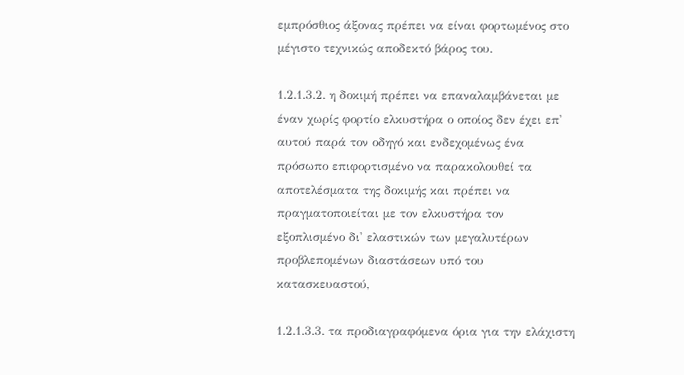εμπρόσθιος άξονας πρέπει να είναι φορτωμένος στο μέγιστο τεχνικώς αποδεκτό βάρος του.

1.2.1.3.2. η δοκιμή πρέπει να επαναλαμβάνεται με έναν χωρίς φορτίο ελκυστήρα ο οποίος δεν έχει επ' αυτού παρά τον οδηγό και ενδεχομένως ένα πρόσωπο επιφορτισμένο να παρακολουθεί τα αποτελέσματα της δοκιμής και πρέπει να πραγματοποιείται με τον ελκυστήρα τον εξοπλισμένο δι' ελαστικών των μεγαλυτέρων προβλεπομένων διαστάσεων υπό του κατασκευαστού,

1.2.1.3.3. τα προδιαγραφόμενα όρια για την ελάχιστη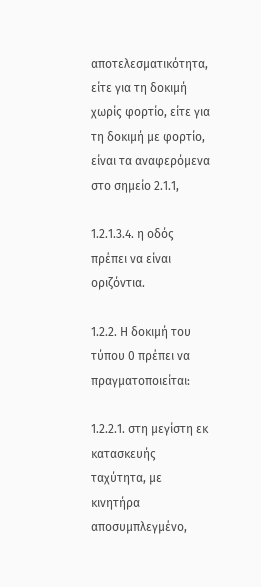αποτελεσματικότητα, είτε για τη δοκιμή χωρίς φορτίο, είτε για τη δοκιμή με φορτίο, είναι τα αναφερόμενα στο σημείο 2.1.1,

1.2.1.3.4. η οδός πρέπει να είναι οριζόντια.

1.2.2. Η δοκιμή του τύπου 0 πρέπει να πραγματοποιείται:

1.2.2.1. στη μεγίστη εκ κατασκευής ταχύτητα, με κινητήρα αποσυμπλεγμένο,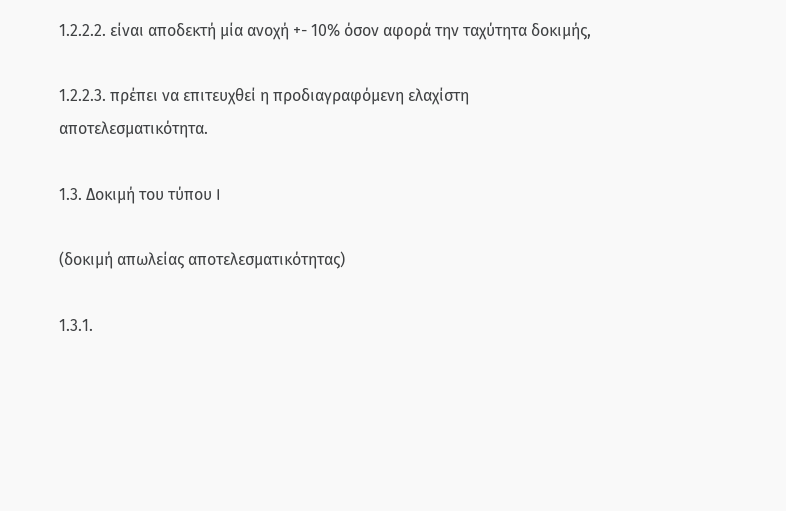1.2.2.2. είναι αποδεκτή μία ανοχή +- 10% όσον αφορά την ταχύτητα δοκιμής,

1.2.2.3. πρέπει να επιτευχθεί η προδιαγραφόμενη ελαχίστη αποτελεσματικότητα.

1.3. Δοκιμή του τύπου I

(δοκιμή απωλείας αποτελεσματικότητας)

1.3.1.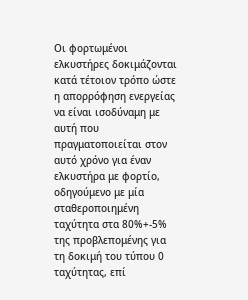Οι φορτωμένοι ελκυστήρες δοκιμάζονται κατά τέτοιον τρόπο ώστε η απορρόφηση ενεργείας να είναι ισοδύναμη με αυτή που πραγματοποιείται στον αυτό χρόνο για έναν ελκυστήρα με φορτίο, οδηγούμενο με μία σταθεροποιημένη ταχύτητα στα 80%+-5% της προβλεπομένης για τη δοκιμή του τύπου 0 ταχύτητας, επί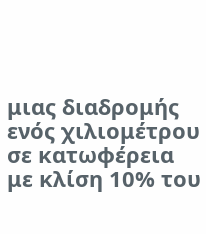μιας διαδρομής ενός χιλιομέτρου σε κατωφέρεια με κλίση 10% του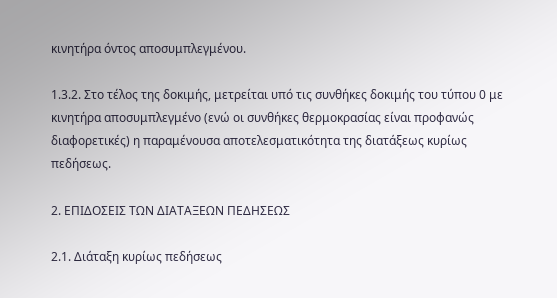κινητήρα όντος αποσυμπλεγμένου.

1.3.2. Στο τέλος της δοκιμής, μετρείται υπό τις συνθήκες δοκιμής του τύπου 0 με κινητήρα αποσυμπλεγμένο (ενώ οι συνθήκες θερμοκρασίας είναι προφανώς διαφορετικές) η παραμένουσα αποτελεσματικότητα της διατάξεως κυρίως πεδήσεως.

2. ΕΠΙΔΟΣΕΙΣ ΤΩΝ ΔΙΑΤΑΞΕΩΝ ΠΕΔΗΣΕΩΣ

2.1. Διάταξη κυρίως πεδήσεως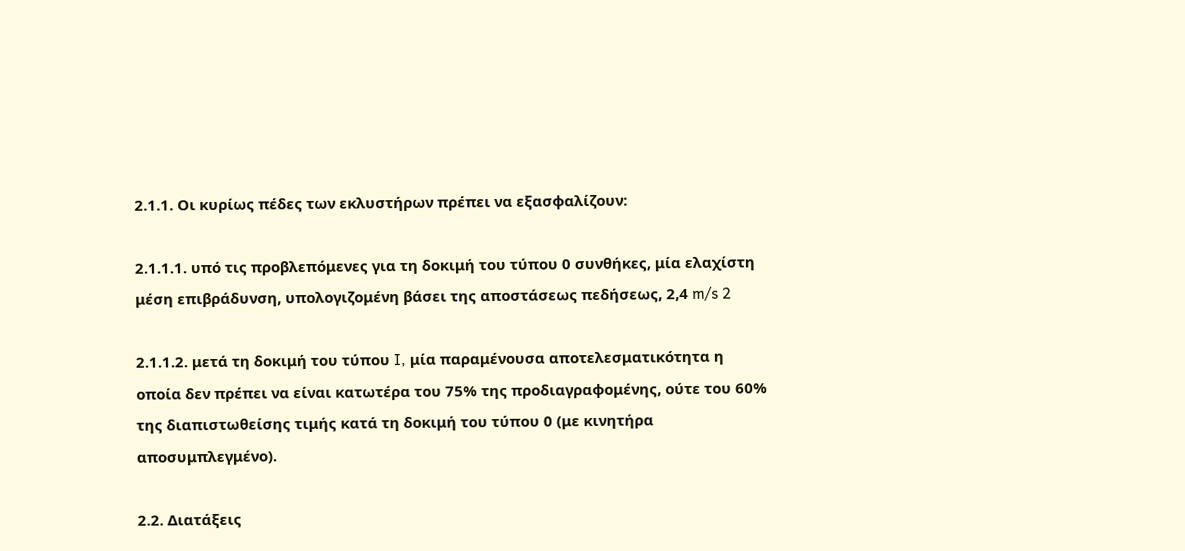2.1.1. Οι κυρίως πέδες των εκλυστήρων πρέπει να εξασφαλίζουν:

2.1.1.1. υπό τις προβλεπόμενες για τη δοκιμή του τύπου 0 συνθήκες, μία ελαχίστη μέση επιβράδυνση, υπολογιζομένη βάσει της αποστάσεως πεδήσεως, 2,4 m/s 2

2.1.1.2. μετά τη δοκιμή του τύπου I, μία παραμένουσα αποτελεσματικότητα η οποία δεν πρέπει να είναι κατωτέρα του 75% της προδιαγραφομένης, ούτε του 60% της διαπιστωθείσης τιμής κατά τη δοκιμή του τύπου 0 (με κινητήρα αποσυμπλεγμένο).

2.2. Διατάξεις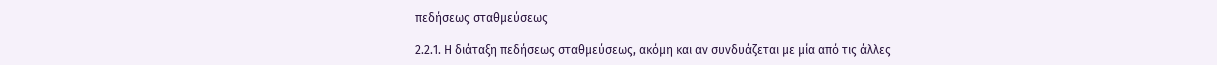πεδήσεως σταθμεύσεως

2.2.1. Η διάταξη πεδήσεως σταθμεύσεως, ακόμη και αν συνδυάζεται με μία από τις άλλες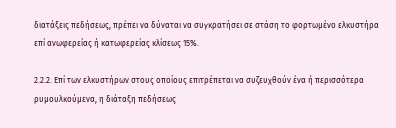διατάξεις πεδήσεως, πρέπει να δύναται να συγκρατήσει σε στάση το φορτωμένο ελκυστήρα επί ανωφερείας ή κατωφερείας κλίσεως 15%.

2.2.2. Επί των ελκυστήρων στους οποίους επιτρέπεται να συζευχθούν ένα ή περισσότερα ρυμουλκούμενα, η διάταξη πεδήσεως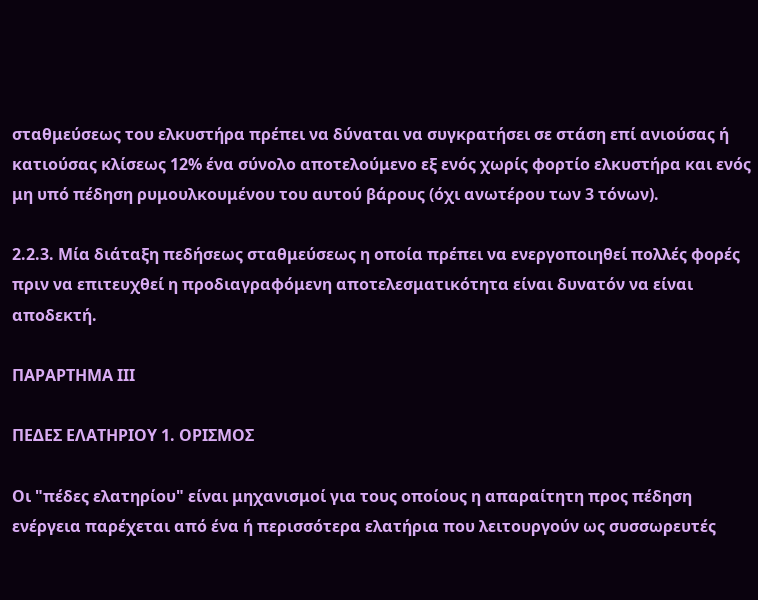σταθμεύσεως του ελκυστήρα πρέπει να δύναται να συγκρατήσει σε στάση επί ανιούσας ή κατιούσας κλίσεως 12% ένα σύνολο αποτελούμενο εξ ενός χωρίς φορτίο ελκυστήρα και ενός μη υπό πέδηση ρυμουλκουμένου του αυτού βάρους (όχι ανωτέρου των 3 τόνων).

2.2.3. Μία διάταξη πεδήσεως σταθμεύσεως η οποία πρέπει να ενεργοποιηθεί πολλές φορές πριν να επιτευχθεί η προδιαγραφόμενη αποτελεσματικότητα είναι δυνατόν να είναι αποδεκτή.

ΠΑΡΑΡΤΗΜΑ III

ΠΕΔΕΣ ΕΛΑΤΗΡΙΟΥ 1. ΟΡΙΣΜΟΣ

Οι "πέδες ελατηρίου" είναι μηχανισμοί για τους οποίους η απαραίτητη προς πέδηση ενέργεια παρέχεται από ένα ή περισσότερα ελατήρια που λειτουργούν ως συσσωρευτές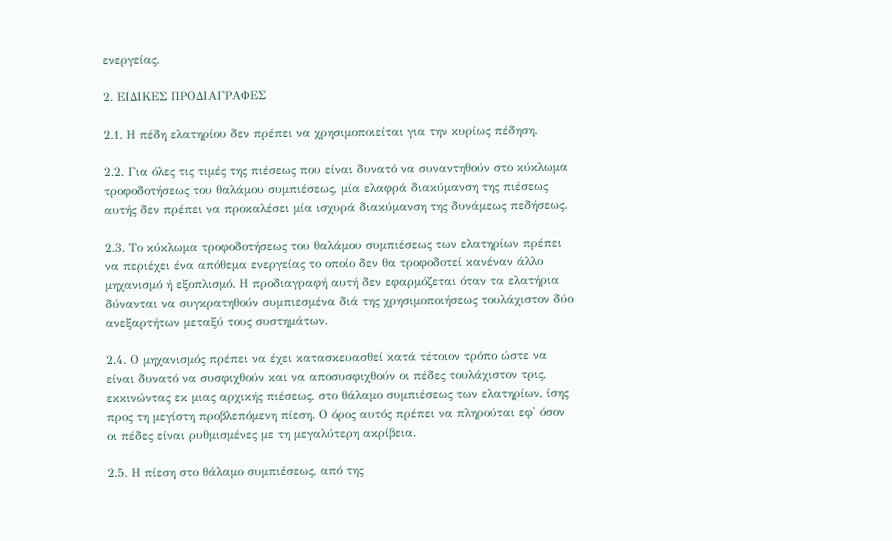ενεργείας.

2. ΕΙΔΙΚΕΣ ΠΡΟΔΙΑΓΡΑΦΕΣ

2.1. Η πέδη ελατηρίου δεν πρέπει να χρησιμοποιείται για την κυρίως πέδηση.

2.2. Για όλες τις τιμές της πιέσεως που είναι δυνατό να συναντηθούν στο κύκλωμα τροφοδοτήσεως του θαλάμου συμπιέσεως, μία ελαφρά διακύμανση της πιέσεως αυτής δεν πρέπει να προκαλέσει μία ισχυρά διακύμανση της δυνάμεως πεδήσεως.

2.3. Το κύκλωμα τροφοδοτήσεως του θαλάμου συμπιέσεως των ελατηρίων πρέπει να περιέχει ένα απόθεμα ενεργείας το οποίο δεν θα τροφοδοτεί κανέναν άλλο μηχανισμό ή εξοπλισμό. Η προδιαγραφή αυτή δεν εφαρμόζεται όταν τα ελατήρια δύνανται να συγκρατηθούν συμπιεσμένα διά της χρησιμοποιήσεως τουλάχιστον δύο ανεξαρτήτων μεταξύ τους συστημάτων.

2.4. Ο μηχανισμός πρέπει να έχει κατασκευασθεί κατά τέτοιον τρόπο ώστε να είναι δυνατό να συσφιχθούν και να αποσυσφιχθούν οι πέδες τουλάχιστον τρις, εκκινώντας εκ μιας αρχικής πιέσεως, στο θάλαμο συμπιέσεως των ελατηρίων, ίσης προς τη μεγίστη προβλεπόμενη πίεση. Ο όρος αυτός πρέπει να πληρούται εφ' όσον οι πέδες είναι ρυθμισμένες με τη μεγαλύτερη ακρίβεια.

2.5. Η πίεση στο θάλαμο συμπιέσεως, από της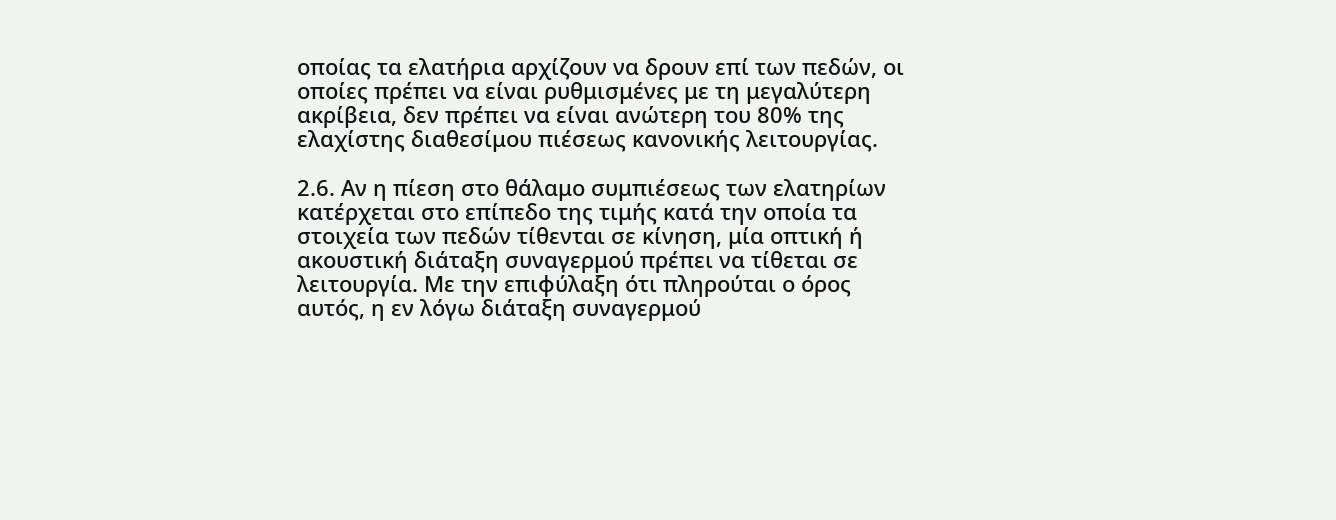οποίας τα ελατήρια αρχίζουν να δρουν επί των πεδών, οι οποίες πρέπει να είναι ρυθμισμένες με τη μεγαλύτερη ακρίβεια, δεν πρέπει να είναι ανώτερη του 80% της ελαχίστης διαθεσίμου πιέσεως κανονικής λειτουργίας.

2.6. Αν η πίεση στο θάλαμο συμπιέσεως των ελατηρίων κατέρχεται στο επίπεδο της τιμής κατά την οποία τα στοιχεία των πεδών τίθενται σε κίνηση, μία οπτική ή ακουστική διάταξη συναγερμού πρέπει να τίθεται σε λειτουργία. Με την επιφύλαξη ότι πληρούται ο όρος αυτός, η εν λόγω διάταξη συναγερμού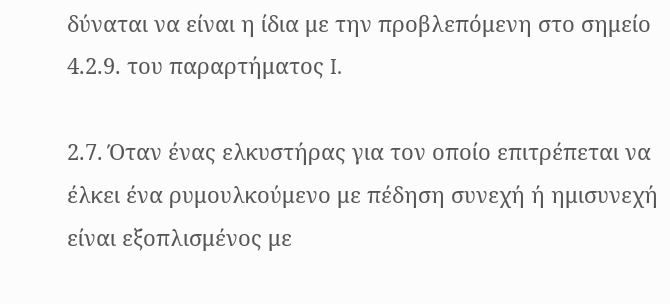δύναται να είναι η ίδια με την προβλεπόμενη στο σημείο 4.2.9. του παραρτήματος I.

2.7. Όταν ένας ελκυστήρας για τον οποίο επιτρέπεται να έλκει ένα ρυμουλκούμενο με πέδηση συνεχή ή ημισυνεχή είναι εξοπλισμένος με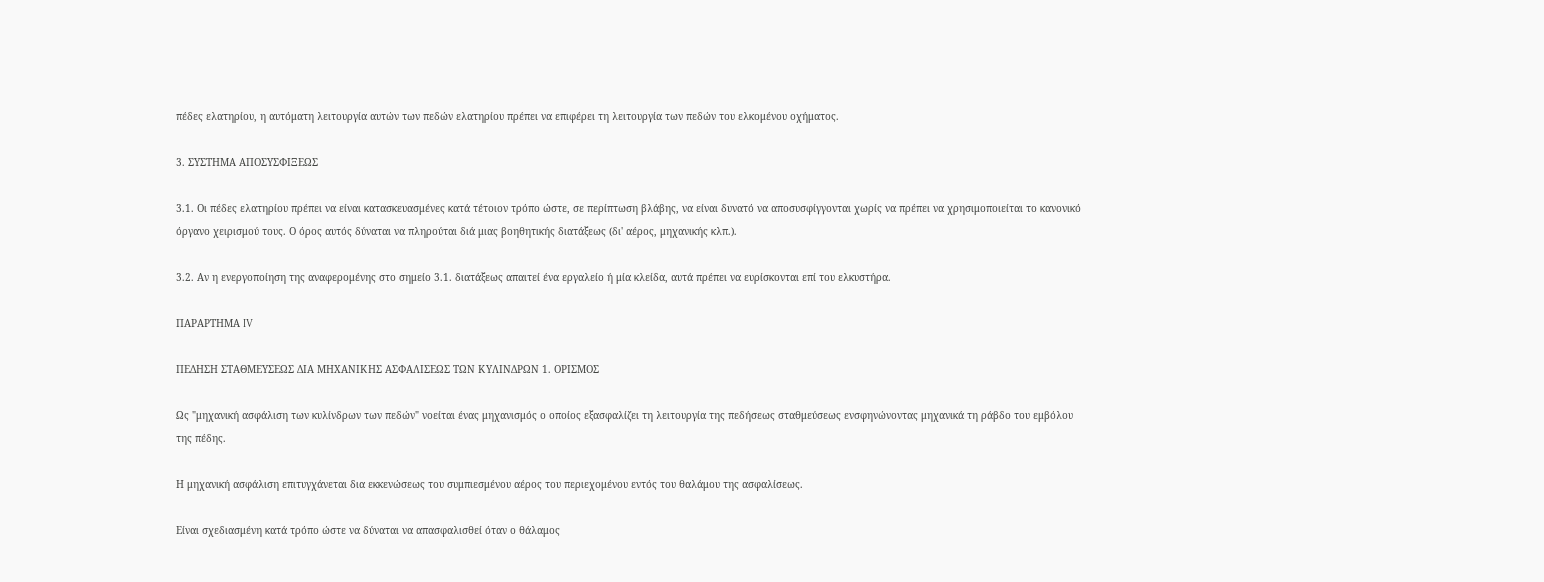πέδες ελατηρίου, η αυτόματη λειτουργία αυτών των πεδών ελατηρίου πρέπει να επιφέρει τη λειτουργία των πεδών του ελκομένου οχήματος.

3. ΣΥΣΤΗΜΑ ΑΠΟΣΥΣΦΙΞΕΩΣ

3.1. Οι πέδες ελατηρίου πρέπει να είναι κατασκευασμένες κατά τέτοιον τρόπο ώστε, σε περίπτωση βλάβης, να είναι δυνατό να αποσυσφίγγονται χωρίς να πρέπει να χρησιμοποιείται το κανονικό όργανο χειρισμού τους. Ο όρος αυτός δύναται να πληρούται διά μιας βοηθητικής διατάξεως (δι' αέρος, μηχανικής κλπ.).

3.2. Αν η ενεργοποίηση της αναφερομένης στο σημείο 3.1. διατάξεως απαιτεί ένα εργαλείο ή μία κλείδα, αυτά πρέπει να ευρίσκονται επί του ελκυστήρα.

ΠΑΡΑΡΤΗΜΑ IV

ΠΕΔΗΣΗ ΣΤΑΘΜΕΥΣΕΩΣ ΔΙΑ ΜΗΧΑΝΙΚΗΣ ΑΣΦΑΛΙΣΕΩΣ ΤΩΝ ΚΥΛΙΝΔΡΩΝ 1. ΟΡΙΣΜΟΣ

Ως "μηχανική ασφάλιση των κυλίνδρων των πεδών" νοείται ένας μηχανισμός ο οποίος εξασφαλίζει τη λειτουργία της πεδήσεως σταθμεύσεως ενσφηνώνοντας μηχανικά τη ράβδο του εμβόλου της πέδης.

Η μηχανική ασφάλιση επιτυγχάνεται δια εκκενώσεως του συμπιεσμένου αέρος του περιεχομένου εντός του θαλάμου της ασφαλίσεως.

Είναι σχεδιασμένη κατά τρόπο ώστε να δύναται να απασφαλισθεί όταν ο θάλαμος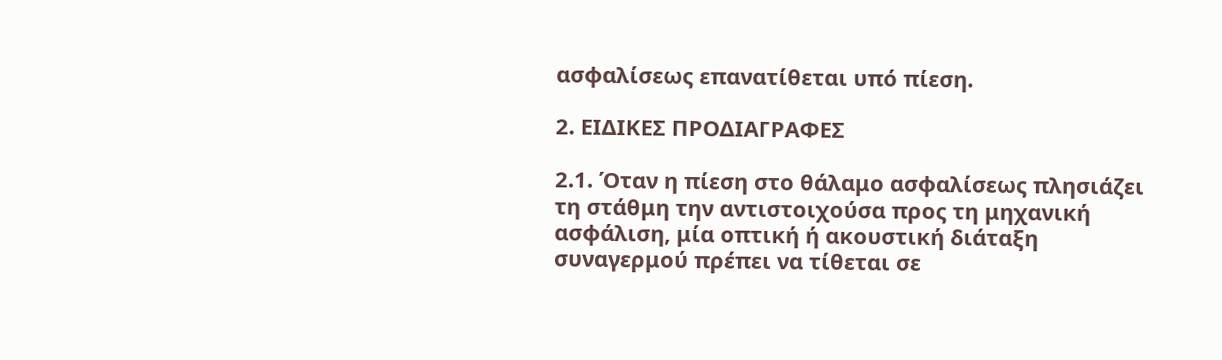ασφαλίσεως επανατίθεται υπό πίεση.

2. ΕΙΔΙΚΕΣ ΠΡΟΔΙΑΓΡΑΦΕΣ

2.1. Όταν η πίεση στο θάλαμο ασφαλίσεως πλησιάζει τη στάθμη την αντιστοιχούσα προς τη μηχανική ασφάλιση, μία οπτική ή ακουστική διάταξη συναγερμού πρέπει να τίθεται σε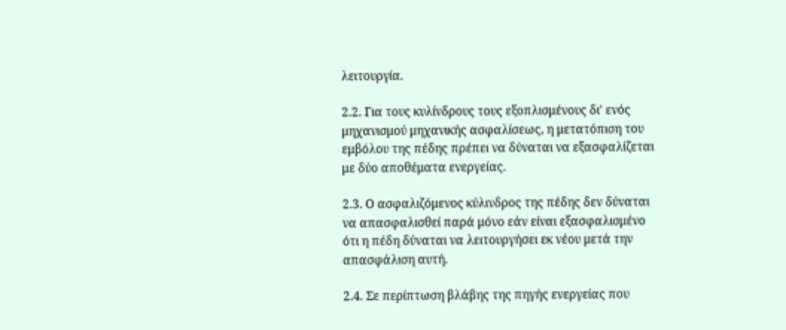λειτουργία.

2.2. Για τους κυλίνδρους τους εξοπλισμένους δι' ενός μηχανισμού μηχανικής ασφαλίσεως, η μετατόπιση του εμβόλου της πέδης πρέπει να δύναται να εξασφαλίζεται με δύο αποθέματα ενεργείας.

2.3. Ο ασφαλιζόμενος κύλινδρος της πέδης δεν δύναται να απασφαλισθεί παρά μόνο εάν είναι εξασφαλισμένο ότι η πέδη δύναται να λειτουργήσει εκ νέου μετά την απασφάλιση αυτή.

2.4. Σε περίπτωση βλάβης της πηγής ενεργείας που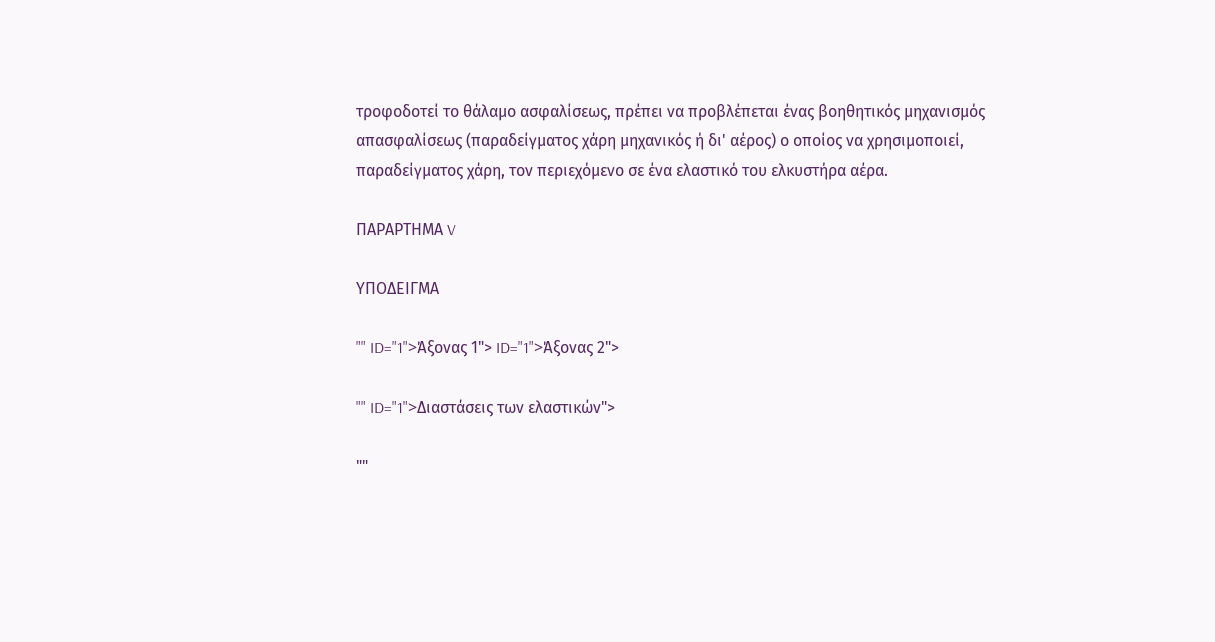τροφοδοτεί το θάλαμο ασφαλίσεως, πρέπει να προβλέπεται ένας βοηθητικός μηχανισμός απασφαλίσεως (παραδείγματος χάρη μηχανικός ή δι' αέρος) ο οποίος να χρησιμοποιεί, παραδείγματος χάρη, τον περιεχόμενο σε ένα ελαστικό του ελκυστήρα αέρα.

ΠΑΡΑΡΤΗΜΑ V

ΥΠΟΔΕΙΓΜΑ

"" ID="1">Άξονας 1"> ID="1">Άξονας 2">

"" ID="1">Διαστάσεις των ελαστικών">

""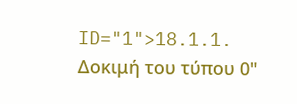ID="1">18.1.1. Δοκιμή του τύπου 0"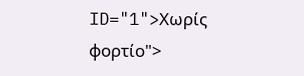ID="1">Χωρίς φορτίο">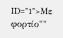ID="1">Με φορτίο""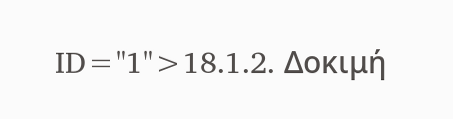ID="1">18.1.2. Δοκιμή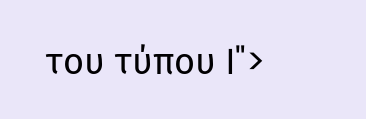του τύπου I">